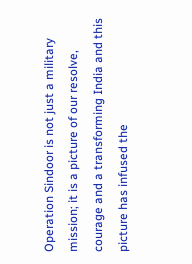Operation Sindoor is not just a military mission; it is a picture of our resolve, courage and a transforming India and this picture has infused the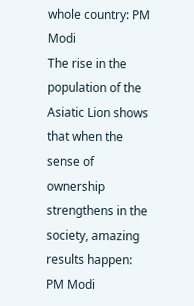whole country: PM Modi
The rise in the population of the Asiatic Lion shows that when the sense of ownership strengthens in the society, amazing results happen: PM Modi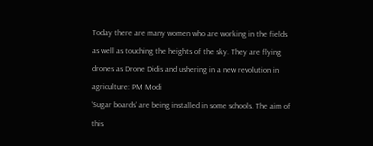Today there are many women who are working in the fields as well as touching the heights of the sky. They are flying drones as Drone Didis and ushering in a new revolution in agriculture: PM Modi
‘Sugar boards’ are being installed in some schools. The aim of this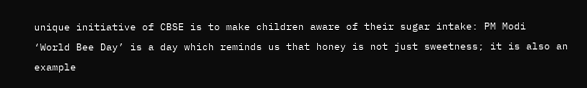unique initiative of CBSE is to make children aware of their sugar intake: PM Modi
‘World Bee Day’ is a day which reminds us that honey is not just sweetness; it is also an example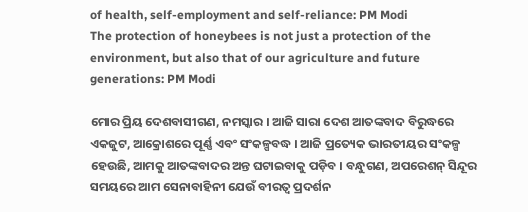of health, self-employment and self-reliance: PM Modi
The protection of honeybees is not just a protection of the environment, but also that of our agriculture and future generations: PM Modi

ମୋର ପ୍ରିୟ ଦେଶବାସୀଗଣ, ନମସ୍କାର । ଆଜି ସାରା ଦେଶ ଆତଙ୍କବାଦ ବିରୁଦ୍ଧରେ ଏକଜୁଟ, ଆକ୍ରୋଶରେ ପୂର୍ଣ୍ଣ ଏବଂ ସଂକଳ୍ପବଦ୍ଧ । ଆଜି ପ୍ରତ୍ୟେକ ଭାରତୀୟର ସଂକଳ୍ପ ହେଉଛି, ଆମକୁ ଆତଙ୍କବାଦର ଅନ୍ତ ଘଟାଇବାକୁ ପଡ଼ିବ । ବନ୍ଧୁଗଣ, ଅପରେଶନ୍ ସିନ୍ଦୂର ସମୟରେ ଆମ ସେନାବାହିନୀ ଯେଉଁ ବୀରତ୍ୱ ପ୍ରଦର୍ଶନ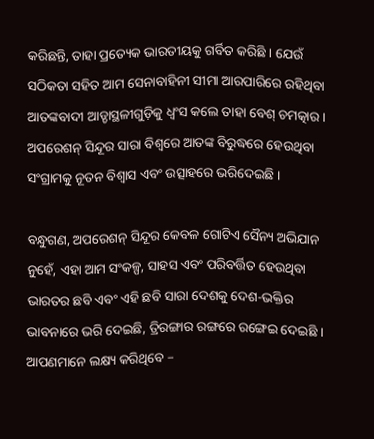କରିଛନ୍ତି, ତାହା ପ୍ରତ୍ୟେକ ଭାରତୀୟକୁ ଗର୍ବିତ କରିଛି । ଯେଉଁ ସଠିକତା ସହିତ ଆମ ସେନାବାହିନୀ ସୀମା ଆରପାରିରେ ରହିଥିବା ଆତଙ୍କବାଦୀ ଆଡ୍ଡାସ୍ଥଳୀଗୁଡ଼ିକୁ ଧ୍ୱଂସ କଲେ ତାହା ବେଶ୍ ଚମତ୍କାର । ଅପରେଶନ୍ ସିନ୍ଦୂର ସାରା ବିଶ୍ୱରେ ଆତଙ୍କ ବିରୁଦ୍ଧରେ ହେଉଥିବା ସଂଗ୍ରାମକୁ ନୂତନ ବିଶ୍ୱାସ ଏବଂ ଉତ୍ସାହରେ ଭରିଦେଇଛି ।

ବନ୍ଧୁଗଣ, ଅପରେଶନ୍ ସିନ୍ଦୂର କେବଳ ଗୋଟିଏ ସୈନ୍ୟ ଅଭିଯାନ ନୁହେଁ, ଏହା ଆମ ସଂକଳ୍ପ, ସାହସ ଏବଂ ପରିବର୍ତ୍ତିତ ହେଉଥିବା ଭାରତର ଛବି ଏବଂ ଏହି ଛବି ସାରା ଦେଶକୁ ଦେଶ-ଭକ୍ତିର ଭାବନାରେ ଭରି ଦେଇଛି, ତ୍ରିରଙ୍ଗାର ରଙ୍ଗରେ ରଙ୍ଗେଇ ଦେଇଛି । ଆପଣମାନେ ଲକ୍ଷ୍ୟ କରିଥିବେ –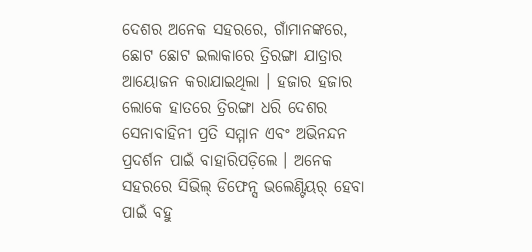ଦେଶର ଅନେକ ସହରରେ, ଗାଁମାନଙ୍କରେ, ଛୋଟ ଛୋଟ ଇଲାକାରେ ତ୍ରିରଙ୍ଗା ଯାତ୍ରାର ଆୟୋଜନ କରାଯାଇଥିଲା । ହଜାର ହଜାର ଲୋକେ ହାତରେ ତ୍ରିରଙ୍ଗା ଧରି ଦେଶର ସେନାବାହିନୀ ପ୍ରତି ସମ୍ମାନ ଏବଂ ଅଭିନନ୍ଦନ ପ୍ରଦର୍ଶନ ପାଇଁ ବାହାରିପଡ଼ିଲେ । ଅନେକ ସହରରେ ସିଭିଲ୍ ଡିଫେନ୍ସ ଭଲେଣ୍ଟିୟର୍ ହେବା ପାଇଁ ବହୁ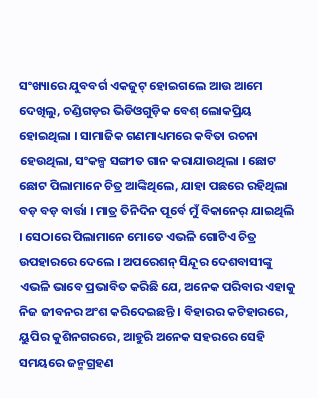ସଂଖ୍ୟାରେ ଯୁବବର୍ଗ ଏକଜୁଟ୍ ହୋଇଗଲେ ଆଉ ଆମେ ଦେଖିଲୁ, ଚଣ୍ଡିଗଡ଼ର ଭିଡିଓଗୁଡ଼ିକ ବେଶ୍ ଲୋକପ୍ରିୟ ହୋଇଥିଲା । ସାମାଜିକ ଗଣମାଧ୍ୟମରେ କବିତା ରଚନା ହେଉଥିଲା, ସଂକଳ୍ପ ସଙ୍ଗୀତ ଗାନ କରାଯାଉଥିଲା । ଛୋଟ ଛୋଟ ପିଲାମାନେ ଚିତ୍ର ଆଙ୍କିଥିଲେ, ଯାହା ପଛରେ ରହିଥିଲା ବଡ଼ ବଡ଼ ବାର୍ତ୍ତା । ମାତ୍ର ତିନିଦିନ ପୂର୍ବେ ମୁଁ ବିକାନେର୍ ଯାଇଥିଲି । ସେଠାରେ ପିଲାମାନେ ମୋତେ ଏଭଳି ଗୋଟିଏ ଚିତ୍ର ଉପହାରରେ ଦେଲେ । ଅପରେଶନ୍ ସିନ୍ଦୂର ଦେଶବାସୀଙ୍କୁ ଏଭଳି ଭାବେ ପ୍ରଭାବିତ କରିଛି ଯେ, ଅନେକ ପରିବାର ଏହାକୁ ନିଜ ଜୀବନର ଅଂଶ କରିଦେଇଛନ୍ତି । ବିହାରର କଟିହାରରେ, ୟୁପିର କୁଶିନଗରରେ, ଆହୁରି ଅନେକ ସହରରେ ସେହି ସମୟରେ ଜନ୍ମଗ୍ରହଣ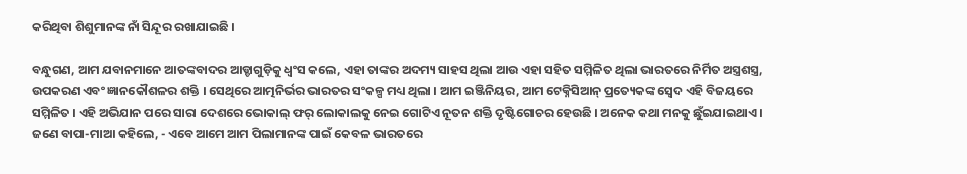କରିଥିବା ଶିଶୁମାନଙ୍କ ନାଁ ସିନ୍ଦୂର ରଖାଯାଇଛି ।

ବନ୍ଧୁଗଣ, ଆମ ଯବାନମାନେ ଆତଙ୍କବାଦର ଆଡ୍ଡାଗୁଡ଼ିକୁ ଧ୍ୱଂସ କଲେ, ଏହା ତାଙ୍କର ଅଦମ୍ୟ ସାହସ ଥିଲା ଆଉ ଏହା ସହିତ ସମ୍ମିଳିତ ଥିଲା ଭାରତରେ ନିର୍ମିତ ଅସ୍ତ୍ରଶସ୍ତ୍ର, ଉପକରଣ ଏବଂ ଜ୍ଞାନକୌଶଳର ଶକ୍ତି । ସେଥିରେ ଆତ୍ମନିର୍ଭର ଭାରତର ସଂକଳ୍ପ ମଧ୍ୟ ଥିଲା । ଆମ ଇଞ୍ଜିନିୟର, ଆମ ଟେକ୍ନିସିଆନ୍ ପ୍ରତ୍ୟେକଙ୍କ ସ୍ୱେଦ ଏହି ବିଜୟରେ ସମ୍ମିଳିତ । ଏହି ଅଭିଯାନ ପରେ ସାରା ଦେଶରେ ଭୋକାଲ୍ ଫର୍ ଲୋକାଲକୁ ନେଇ ଗୋଟିଏ ନୂତନ ଶକ୍ତି ଦୃଷ୍ଟିଗୋଚର ହେଉଛି । ଅନେକ କଥା ମନକୁ ଛୁଁଇଯାଇଥାଏ । ଜଣେ ବାପା-ମାଆ କହିଲେ, - ଏବେ ଆମେ ଆମ ପିଲାମାନଙ୍କ ପାଇଁ କେବଳ ଭାରତରେ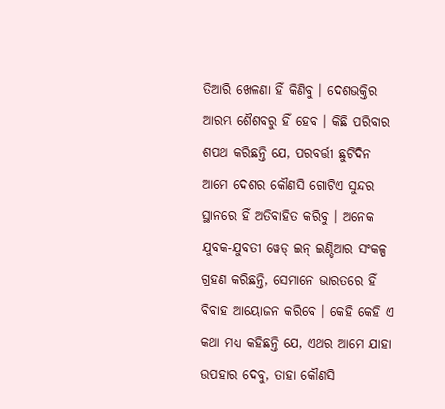ତିଆରି ଖେଳଣା ହିଁ କିଣିବୁ । ଦେଶଭକ୍ତିର ଆରମ୍ଭ ଶୈଶବରୁ ହିଁ ହେବ । କିଛି ପରିବାର ଶପଥ କରିଛନ୍ତି ଯେ, ପରବର୍ତ୍ତୀ ଛୁଟିଦିନ ଆମେ ଦେଶର କୌଣସି ଗୋଟିଏ ସୁନ୍ଦର ସ୍ଥାନରେ ହିଁ ଅତିବାହିତ କରିବୁ । ଅନେକ ଯୁବକ-ଯୁବତୀ ୱେଡ୍ ଇନ୍ ଇଣ୍ଡିଆର ସଂକଳ୍ପ ଗ୍ରହଣ କରିଛନ୍ତି, ସେମାନେ ଭାରତରେ ହିଁ ବିବାହ ଆୟୋଜନ କରିବେ । କେହି କେହି ଏ କଥା ମଧ୍ୟ କହିଛନ୍ତି ଯେ, ଏଥର ଆମେ ଯାହା ଉପହାର ଦେବୁ, ତାହା କୌଣସି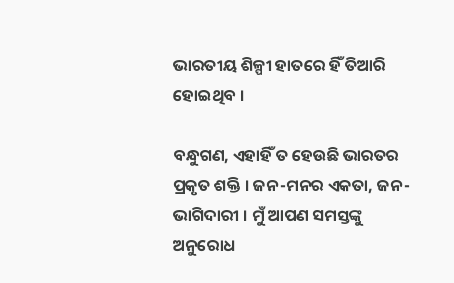ଭାରତୀୟ ଶିଳ୍ପୀ ହାତରେ ହିଁ ତିଆରି ହୋଇଥିବ ।

ବନ୍ଧୁଗଣ, ଏହାହିଁ ତ ହେଉଛି ଭାରତର ପ୍ରକୃତ ଶକ୍ତି । ଜନ-ମନର ଏକତା, ଜନ-ଭାଗିଦାରୀ । ମୁଁ ଆପଣ ସମସ୍ତଙ୍କୁ ଅନୁରୋଧ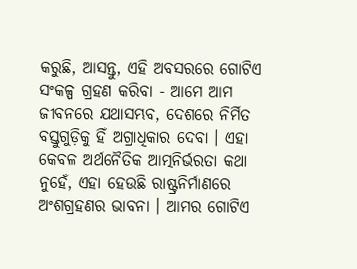କରୁଛି, ଆସନ୍ତୁ, ଏହି ଅବସରରେ ଗୋଟିଏ ସଂକଳ୍ପ ଗ୍ରହଣ କରିବା - ଆମେ ଆମ ଜୀବନରେ ଯଥାସମ୍ଭବ, ଦେଶରେ ନିର୍ମିତ ବସ୍ତୁଗୁଡ଼ିକୁ ହିଁ ଅଗ୍ରାଧିକାର ଦେବା । ଏହା କେବଳ ଅର୍ଥନୈତିକ ଆତ୍ମନିର୍ଭରତା କଥା ନୁହେଁ, ଏହା ହେଉଛି ରାଷ୍ଟ୍ରନିର୍ମାଣରେ ଅଂଶଗ୍ରହଣର ଭାବନା । ଆମର ଗୋଟିଏ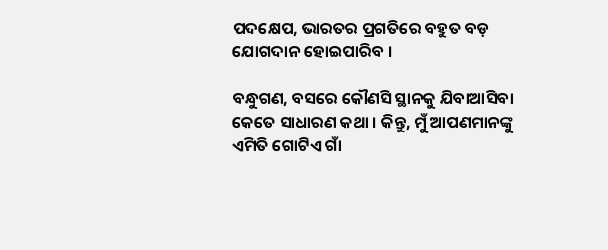ପଦକ୍ଷେପ, ଭାରତର ପ୍ରଗତିରେ ବହୁତ ବଡ଼ ଯୋଗଦାନ ହୋଇପାରିବ ।

ବନ୍ଧୁଗଣ, ବସରେ କୌଣସି ସ୍ଥାନକୁ ଯିବାଆସିବା କେତେ ସାଧାରଣ କଥା । କିନ୍ତୁ, ମୁଁ ଆପଣମାନଙ୍କୁ ଏମିତି ଗୋଟିଏ ଗାଁ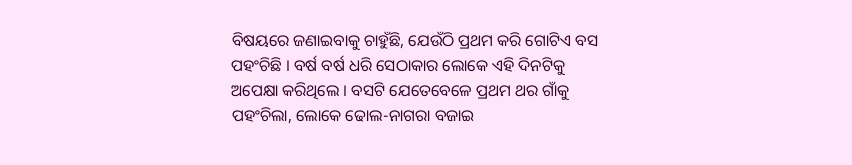ବିଷୟରେ ଜଣାଇବାକୁ ଚାହୁଁଛି, ଯେଉଁଠି ପ୍ରଥମ କରି ଗୋଟିଏ ବସ ପହଂଚିଛି । ବର୍ଷ ବର୍ଷ ଧରି ସେଠାକାର ଲୋକେ ଏହି ଦିନଟିକୁ ଅପେକ୍ଷା କରିଥିଲେ । ବସଟି ଯେତେବେଳେ ପ୍ରଥମ ଥର ଗାଁକୁ ପହଂଚିଲା, ଲୋକେ ଢୋଲ-ନାଗରା ବଜାଇ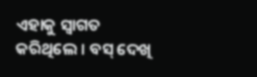ଏହାକୁ ସ୍ୱାଗତ କରିଥିଲେ । ବସ୍ ଦେଖି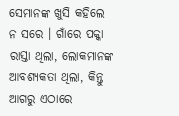ସେମାନଙ୍କ ଖୁସି କହିଲେ ନ ସରେ । ଗାଁରେ ପକ୍କା ରାସ୍ତା ଥିଲା, ଲୋକମାନଙ୍କ ଆବଶ୍ୟକତା ଥିଲା, କିନ୍ତୁ ଆଗରୁ ଏଠାରେ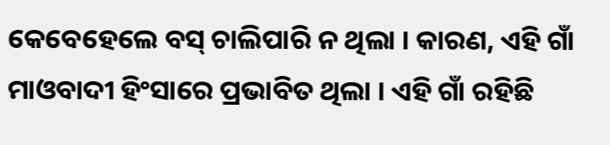କେବେହେଲେ ବସ୍ ଚାଲିପାରି ନ ଥିଲା । କାରଣ, ଏହି ଗାଁ ମାଓବାଦୀ ହିଂସାରେ ପ୍ରଭାବିତ ଥିଲା । ଏହି ଗାଁ ରହିଛି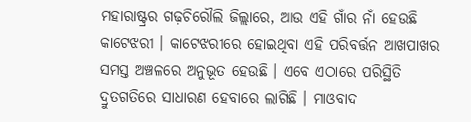ମହାରାଷ୍ଟ୍ରର ଗଢ଼ଚିରୌଲି ଜିଲ୍ଲାରେ, ଆଉ ଏହି ଗାଁର ନାଁ ହେଉଛି କାଟେଝରୀ । କାଟେଝରୀରେ ହୋଇଥିବା ଏହି ପରିବର୍ତ୍ତନ ଆଖପାଖର ସମସ୍ତ ଅଞ୍ଚଳରେ ଅନୁଭୂତ ହେଉଛି । ଏବେ ଏଠାରେ ପରିସ୍ଥିତି ଦ୍ରୁତଗତିରେ ସାଧାରଣ ହେବାରେ ଲାଗିଛି । ମାଓବାଦ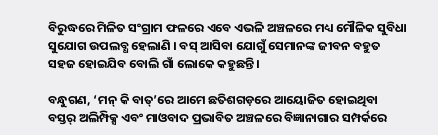ବିରୁଦ୍ଧରେ ମିଳିତ ସଂଗ୍ରାମ ଫଳରେ ଏବେ ଏଭଳି ଅଞ୍ଚଳରେ ମଧ୍ୟ ମୌଳିକ ସୁବିଧା ସୁଯୋଗ ଉପଲବ୍ଧ ହେଲାଣି । ବସ୍ ଆସିବା ଯୋଗୁଁ ସେମାନଙ୍କ ଜୀବନ ବହୁତ ସହଜ ହୋଇଯିବ ବୋଲି ଗାଁ ଲୋକେ କହୁଛନ୍ତି ।

ବନ୍ଧୁଗଣ, ‘ମନ୍ କି ବାତ୍’ରେ ଆମେ ଛତିଶଗଡ଼ରେ ଆୟୋଜିତ ହୋଇଥିବା ବସ୍ତର୍ ଅଲିମ୍ପିକ୍ସ ଏବଂ ମାଓବାଦ ପ୍ରଭାବିତ ଅଞ୍ଚଳରେ ବିଜ୍ଞାନାଗାର ସମ୍ପର୍କରେ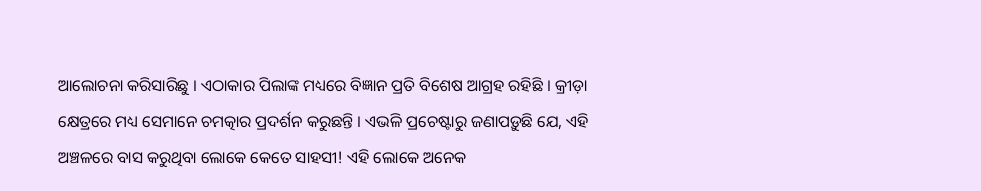ଆଲୋଚନା କରିସାରିଛୁ । ଏଠାକାର ପିଲାଙ୍କ ମଧ୍ୟରେ ବିଜ୍ଞାନ ପ୍ରତି ବିଶେଷ ଆଗ୍ରହ ରହିଛି । କ୍ରୀଡ଼ା କ୍ଷେତ୍ରରେ ମଧ୍ୟ ସେମାନେ ଚମତ୍କାର ପ୍ରଦର୍ଶନ କରୁଛନ୍ତି । ଏଭଳି ପ୍ରଚେଷ୍ଟାରୁ ଜଣାପଡ଼ୁଛି ଯେ, ଏହି ଅଞ୍ଚଳରେ ବାସ କରୁଥିବା ଲୋକେ କେତେ ସାହସୀ! ଏହି ଲୋକେ ଅନେକ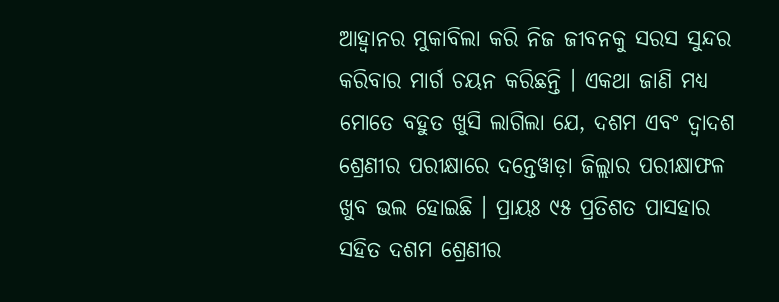ଆହ୍ୱାନର ମୁକାବିଲା କରି ନିଜ ଜୀବନକୁ ସରସ ସୁନ୍ଦର କରିବାର ମାର୍ଗ ଚୟନ କରିଛନ୍ତି । ଏକଥା ଜାଣି ମଧ୍ୟ ମୋତେ ବହୁତ ଖୁସି ଲାଗିଲା ଯେ, ଦଶମ ଏବଂ ଦ୍ୱାଦଶ ଶ୍ରେଣୀର ପରୀକ୍ଷାରେ ଦନ୍ତେୱାଡ଼ା ଜିଲ୍ଲାର ପରୀକ୍ଷାଫଳ ଖୁବ ଭଲ ହୋଇଛି । ପ୍ରାୟଃ ୯୫ ପ୍ରତିଶତ ପାସହାର ସହିତ ଦଶମ ଶ୍ରେଣୀର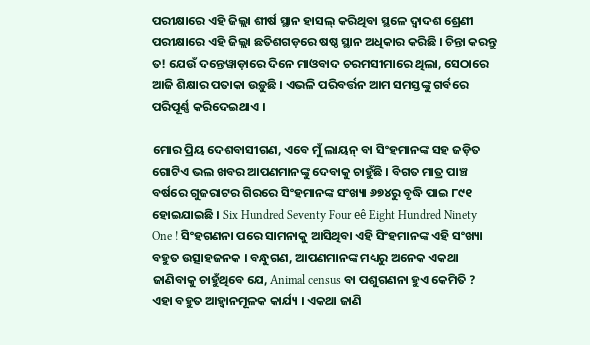ପରୀକ୍ଷାରେ ଏହି ଜିଲ୍ଲା ଶୀର୍ଷ ସ୍ଥାନ ହାସଲ୍ କରିଥିବା ସ୍ଥଳେ ଦ୍ୱାଦଶ ଶ୍ରେଣୀ ପରୀକ୍ଷାରେ ଏହି ଜିଲ୍ଲା ଛତିଶଗଡ଼ରେ ଷଷ୍ଠ ସ୍ଥାନ ଅଧିକାର କରିଛି । ଚିନ୍ତା କରନ୍ତୁ ତ! ଯେଉଁ ଦନ୍ତେୱାଡ଼ାରେ ଦିନେ ମାଓବାଦ ଚରମସୀମାରେ ଥିଲା, ସେଠାରେ ଆଜି ଶିକ୍ଷାର ପତାକା ଉଡ଼ୁଛି । ଏଭଳି ପରିବର୍ତ୍ତନ ଆମ ସମସ୍ତଙ୍କୁ ଗର୍ବରେ ପରିପୂର୍ଣ୍ଣ କରିଦେଇଥାଏ ।

ମୋର ପ୍ରିୟ ଦେଶବାସୀଗଣ, ଏବେ ମୁଁ ଲାୟନ୍ ବା ସିଂହମାନଙ୍କ ସହ ଜଡ଼ିତ ଗୋଟିଏ ଭଲ ଖବର ଆପଣମାନଙ୍କୁ ଦେବାକୁ ଚାହୁଁଛି । ବିଗତ ମାତ୍ର ପାଞ୍ଚ ବର୍ଷରେ ଗୁଜରାଟର ଗିରରେ ସିଂହମାନଙ୍କ ସଂଖ୍ୟା ୬୭୪ରୁ ବୃଦ୍ଧି ପାଇ ୮୯୧ ହୋଇଯାଇଛି । Six Hundred Seventy Four eê Eight Hundred Ninety One ! ସିଂହଗଣନା ପରେ ସାମନାକୁ ଆସିଥିବା ଏହି ସିଂହମାନଙ୍କ ଏହି ସଂଖ୍ୟା ବହୁତ ଉତ୍ସାହଜନକ । ବନ୍ଧୁଗଣ, ଆପଣମାନଙ୍କ ମଧ୍ୟରୁ ଅନେକ ଏକଥା ଜାଣିବାକୁ ଚାହୁଁଥିବେ ଯେ, Animal census ବା ପଶୁଗଣନା ହୁଏ କେମିତି ? ଏହା ବହୁତ ଆହ୍ୱାନମୂଳକ କାର୍ଯ୍ୟ । ଏକଥା ଜାଣି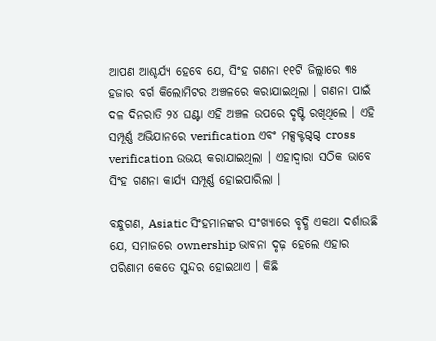ଆପଣ ଆଶ୍ଚର୍ଯ୍ୟ ହେବେ ଯେ, ସିଂହ ଗଣନା ୧୧ଟି ଜିଲ୍ଲାରେ ୩୫ ହଜାର ବର୍ଗ କିଲୋମିଟର ଅଞ୍ଚଳରେ କରାଯାଇଥିଲା । ଗଣନା ପାଇଁ ଦଳ ଦିନରାତି ୨୪ ଘଣ୍ଟା ଏହି ଅଞ୍ଚଳ ଉପରେ ଦୃଷ୍ଟି ରଖିଥିଲେ । ଏହି ସମ୍ପୂର୍ଣ୍ଣ ଅଭିଯାନରେ verification ଏବଂ ମକ୍ସକ୍ଟଗ୍ଦଗ୍ଦ cross verification ଉଭୟ କରାଯାଇଥିଲା । ଏହାଦ୍ୱାରା ସଠିକ ଭାବେ ସିଂହ ଗଣନା କାର୍ଯ୍ୟ ସମ୍ପୂର୍ଣ୍ଣ ହୋଇପାରିଲା ।

ବନ୍ଧୁଗଣ, Asiatic ସିଂହମାନଙ୍କର ସଂଖ୍ୟାରେ ବୃଦ୍ଧି ଏକଥା ଦର୍ଶାଉଛି ଯେ, ସମାଜରେ ownership ଭାବନା ଦୃଢ଼ ହେଲେ ଏହାର ପରିଣାମ କେତେ ସୁନ୍ଦର ହୋଇଥାଏ । କିଛି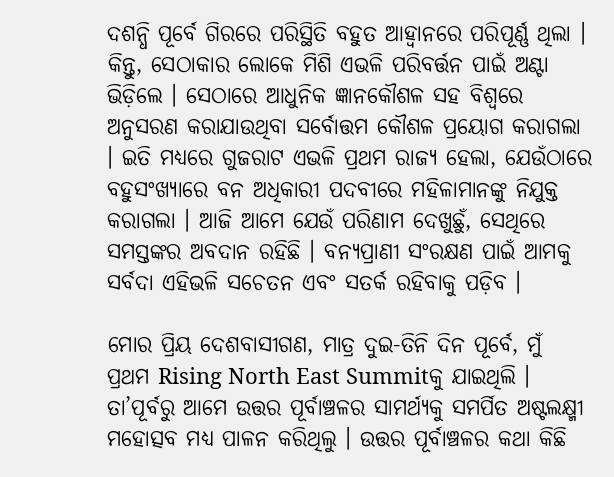ଦଶନ୍ଧି ପୂର୍ବେ ଗିରରେ ପରିସ୍ଥିତି ବହୁତ ଆହ୍ୱାନରେ ପରିପୂର୍ଣ୍ଣ ଥିଲା । କିନ୍ତୁ, ସେଠାକାର ଲୋକେ ମିଶି ଏଭଳି ପରିବର୍ତ୍ତନ ପାଇଁ ଅଣ୍ଟା ଭିଡ଼ିଲେ । ସେଠାରେ ଆଧୁନିକ ଜ୍ଞାନକୌଶଳ ସହ ବିଶ୍ୱରେ ଅନୁସରଣ କରାଯାଉଥିବା ସର୍ବୋତ୍ତମ କୌଶଳ ପ୍ରୟୋଗ କରାଗଲା । ଇତି ମଧ୍ୟରେ ଗୁଜରାଟ ଏଭଳି ପ୍ରଥମ ରାଜ୍ୟ ହେଲା, ଯେଉଁଠାରେ ବହୁସଂଖ୍ୟାରେ ବନ ଅଧିକାରୀ ପଦବୀରେ ମହିଳାମାନଙ୍କୁ ନିଯୁକ୍ତ କରାଗଲା । ଆଜି ଆମେ ଯେଉଁ ପରିଣାମ ଦେଖୁଛୁଁ, ସେଥିରେ ସମସ୍ତଙ୍କର ଅବଦାନ ରହିଛି । ବନ୍ୟପ୍ରାଣୀ ସଂରକ୍ଷଣ ପାଇଁ ଆମକୁ ସର୍ବଦା ଏହିଭଳି ସଚେତନ ଏବଂ ସତର୍କ ରହିବାକୁ ପଡ଼ିବ ।

ମୋର ପ୍ରିୟ ଦେଶବାସୀଗଣ, ମାତ୍ର ଦୁଇ-ତିନି ଦିନ ପୂର୍ବେ, ମୁଁ ପ୍ରଥମ Rising North East Summitକୁ ଯାଇଥିଲି । ତା’ପୂର୍ବରୁ ଆମେ ଉତ୍ତର ପୂର୍ବାଞ୍ଚଳର ସାମର୍ଥ୍ୟକୁ ସମର୍ପିତ ଅଷ୍ଟଲକ୍ଷ୍ମୀ ମହୋତ୍ସବ ମଧ୍ୟ ପାଳନ କରିଥିଲୁ । ଉତ୍ତର ପୂର୍ବାଞ୍ଚଳର କଥା କିଛି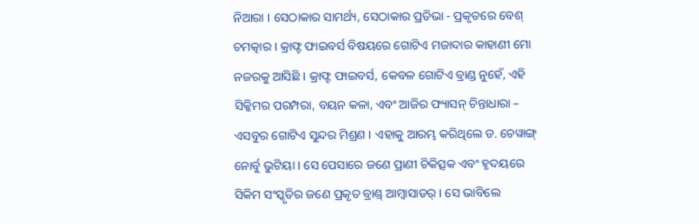ନିଆରା । ସେଠାକାର ସାମର୍ଥ୍ୟ, ସେଠାକାର ପ୍ରତିଭା - ପ୍ରକୃତରେ ବେଶ୍ ଚମତ୍କାର । କ୍ରାଫ୍ଟ ଫାଇବର୍ସ ବିଷୟରେ ଗୋଟିଏ ମଜାଦାର କାହାଣୀ ମୋ ନଜରକୁ ଆସିଛି । କ୍ରାଫ୍ଟ ଫାଇବର୍ସ, କେବଳ ଗୋଟିଏ ବ୍ରାଣ୍ଡ ନୁହେଁ, ଏହି ସିକ୍କିମର ପରମ୍ପରା, ବୟନ କଳା, ଏବଂ ଆଜିର ଫ୍ୟାସନ୍ ଚିନ୍ତାଧାରା – ଏସବୁର ଗୋଟିଏ ସୁନ୍ଦର ମିଶ୍ରଣ । ଏହାକୁ ଆରମ୍ଭ କରିଥିଲେ ଡ. ଚେୱାଙ୍ଗ୍ ନୋର୍ବୁ ଭୁଟିୟା । ସେ ପେସାରେ ଜଣେ ପ୍ରାଣୀ ଚିକିତ୍ସକ ଏବଂ ହୃଦୟରେ ସିକିମ ସଂସ୍କୃତିର ଜଣେ ପ୍ରକୃତ ବ୍ରାଣ୍ଡ୍‌ ଆମ୍ବାସାଡର୍‌ । ସେ ଭାବିଲେ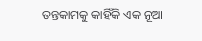ତନ୍ତକାମକୁ କାହିଁକି ଏକ ନୂଆ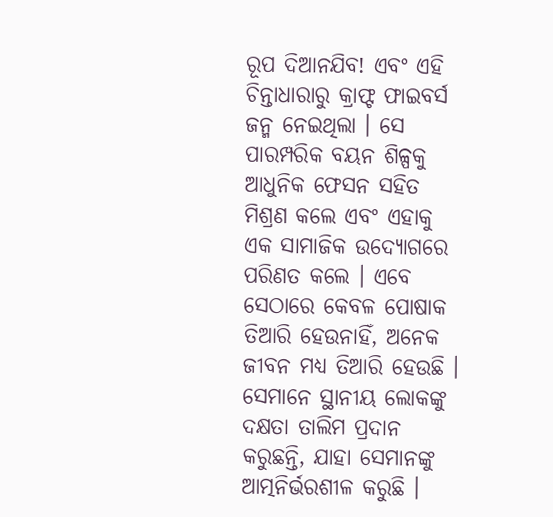ରୂପ ଦିଆନଯିବ! ଏବଂ ଏହି ଚିନ୍ତାଧାରାରୁ କ୍ରାଫ୍ଟ ଫାଇବର୍ସ ଜନ୍ମ ନେଇଥିଲା । ସେ ପାରମ୍ପରିକ ବୟନ ଶିଳ୍ପକୁ ଆଧୁନିକ ଫେସନ ସହିତ ମିଶ୍ରଣ କଲେ ଏବଂ ଏହାକୁ ଏକ ସାମାଜିକ ଉଦ୍ୟୋଗରେ ପରିଣତ କଲେ । ଏବେ ସେଠାରେ କେବଳ ପୋଷାକ ତିଆରି ହେଉନାହିଁ, ଅନେକ ଜୀବନ ମଧ୍ୟ ତିଆରି ହେଉଛି । ସେମାନେ ସ୍ଥାନୀୟ ଲୋକଙ୍କୁ ଦକ୍ଷତା ତାଲିମ ପ୍ରଦାନ କରୁଛନ୍ତି, ଯାହା ସେମାନଙ୍କୁ ଆତ୍ମନିର୍ଭରଶୀଳ କରୁଛି ।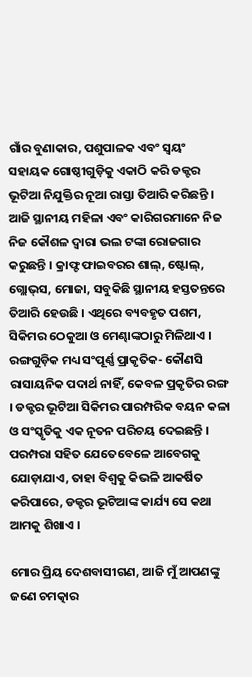ଗାଁର ବୁଣାକାର, ପଶୁପାଳକ ଏବଂ ସ୍ୱୟଂ ସହାୟକ ଗୋଷ୍ଠୀଗୁଡ଼ିକୁ ଏକାଠି କରି ଡକ୍ଟର ଭୂଟିଆ ନିଯୁକ୍ତିର ନୂଆ ରାସ୍ତା ତିଆରି କରିଛନ୍ତି । ଆଜି ସ୍ଥାନୀୟ ମହିଳା ଏବଂ କାରିଗରମାନେ ନିଜ ନିଜ କୌଶଳ ଦ୍ୱାରା ଭଲ ଟଙ୍କା ରୋଜଗାର କରୁଛନ୍ତି । କ୍ରାଫ୍ଟ ଫାଇବରର ଶାଲ୍‌, ଷ୍ଟୋଲ୍‌, ଗ୍ଲୋଭ୍‌ସ, ମୋଜା, ସବୁକିଛି ସ୍ଥାନୀୟ ହସ୍ତତନ୍ତରେ ତିଆରି ହେଉଛି । ଏଥିରେ ବ୍ୟବହୃତ ପଶମ, ସିକିମର ଠେକୁଆ ଓ ମେଣ୍ଢାଙ୍କଠାରୁ ମିଳିଥାଏ । ରଙ୍ଗଗୁଡ଼ିକ ମଧ୍ୟ ସଂପୂର୍ଣ୍ଣ ପ୍ରାକୃତିକ- କୌଣସି ରାସାୟନିକ ପଦାର୍ଥ ନାହିଁ, କେବଳ ପ୍ରକୃତିର ରଙ୍ଗ । ଡକ୍ଟର ଭୂଟିଆ ସିକିମର ପାରମ୍ପରିକ ବୟନ କଳା ଓ ସଂସ୍କୃତିକୁ ଏକ ନୂତନ ପରିଚୟ ଦେଇଛନ୍ତି । ପରମ୍ପରା ସହିତ ଯେତେବେଳେ ଆବେଗକୁ ଯୋଡ଼ାଯାଏ, ତାହା ବିଶ୍ୱକୁ କିଭଳି ଆକର୍ଷିତ କରିପାରେ, ଡକ୍ଟର ଭୂଟିଆଙ୍କ କାର୍ଯ୍ୟ ସେ କଥା ଆମକୁ ଶିଖାଏ ।

ମୋର ପ୍ରିୟ ଦେଶବାସୀଗଣ, ଆଜି ମୁଁ ଆପଣଙ୍କୁ ଜଣେ ଚମତ୍କାର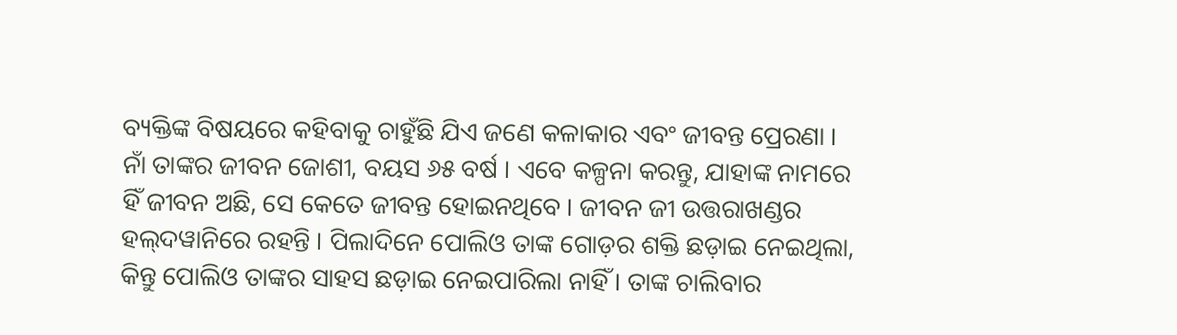ବ୍ୟକ୍ତିଙ୍କ ବିଷୟରେ କହିବାକୁ ଚାହୁଁଛି ଯିଏ ଜଣେ କଳାକାର ଏବଂ ଜୀବନ୍ତ ପ୍ରେରଣା । ନାଁ ତାଙ୍କର ଜୀବନ ଜୋଶୀ, ବୟସ ୬୫ ବର୍ଷ । ଏବେ କଳ୍ପନା କରନ୍ତୁ, ଯାହାଙ୍କ ନାମରେ ହିଁ ଜୀବନ ଅଛି, ସେ କେତେ ଜୀବନ୍ତ ହୋଇନଥିବେ । ଜୀବନ ଜୀ ଉତ୍ତରାଖଣ୍ଡର ହଲ୍‌ଦୱାନିରେ ରହନ୍ତି । ପିଲାଦିନେ ପୋଲିଓ ତାଙ୍କ ଗୋଡ଼ର ଶକ୍ତି ଛଡ଼ାଇ ନେଇଥିଲା, କିନ୍ତୁ ପୋଲିଓ ତାଙ୍କର ସାହସ ଛଡ଼ାଇ ନେଇପାରିଲା ନାହିଁ । ତାଙ୍କ ଚାଲିବାର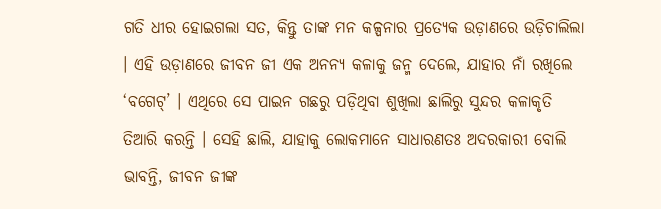ଗତି ଧୀର ହୋଇଗଲା ସତ, କିନ୍ତୁ ତାଙ୍କ ମନ କଳ୍ପନାର ପ୍ରତ୍ୟେକ ଉଡ଼ାଣରେ ଉଡ଼ିଚାଲିଲା । ଏହି ଉଡ଼ାଣରେ ଜୀବନ ଜୀ ଏକ ଅନନ୍ୟ କଳାକୁ ଜନ୍ମ ଦେଲେ, ଯାହାର ନାଁ ରଖିଲେ ‘ବଗେଟ୍‌’ । ଏଥିରେ ସେ ପାଇନ ଗଛରୁ ପଡ଼ିଥିବା ଶୁଖିଲା ଛାଲିରୁ ସୁନ୍ଦର କଳାକୃତି ତିଆରି କରନ୍ତି । ସେହି ଛାଲି, ଯାହାକୁ ଲୋକମାନେ ସାଧାରଣତଃ ଅଦରକାରୀ ବୋଲି ଭାବନ୍ତି, ଜୀବନ ଜୀଙ୍କ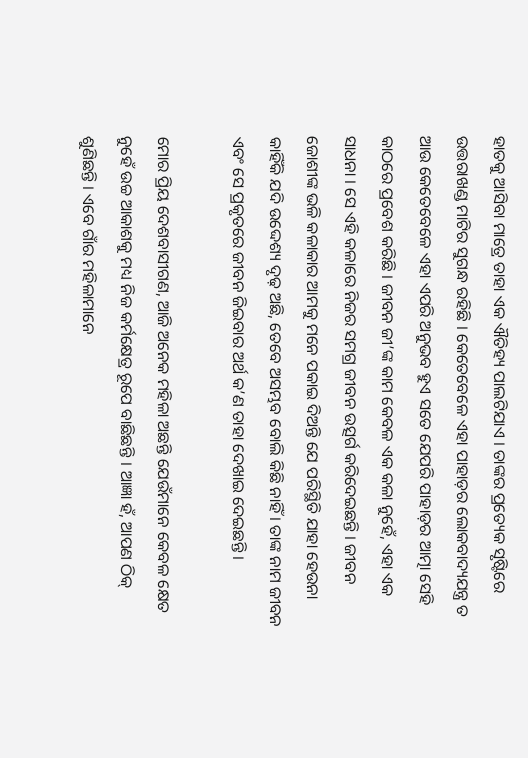ହାତକୁ ଆସିବା ମାତ୍ରେ ତାହା ଏକ ଐତିହ୍ୟ ପାଲଟିଯାଏ । ତାଙ୍କର ପ୍ରତ୍ୟେକ ସୃଷ୍ଟିରେ ଉତ୍ତରାଖଣ୍ଡ ମାଟିର ସୁଗନ୍ଧ ରହିଛି । କେତେବେଳେ ଏହା ପାହାଡ଼ର ଲୋକବାଦ୍ୟଯନ୍ତ୍ର ତ ଆଉ କେତେବେଳେ ଏହା ଏପରି ଅନୁଭବ ହୁଏ ସତେ ଯେପରି ପାହାଡ଼ର ଆତ୍ମା ସେହି କାଠରେ ପ୍ରବେଶ କରିଛି । ଜୀବନ ଜୀ’ଙ୍କ କାମ କେବଳ ଏକ କଳା ନୁହେଁ, ଏହା ଏକ ସାଧନା । ସେ ଏହି କଳାରେ ନିଜର ସମଗ୍ର ଜୀବନ ଉତ୍ସର୍ଗ କରିଦେଇଛନ୍ତି । ଜୀବନ ଜୋଶୀଙ୍କ ଭଳି କଳାକାର ଆମକୁ ମନେ ପକାଇ ଦିଅନ୍ତି ଯେ ପରିସ୍ଥିତି ଯାହା ହେଉନା କାହିଁକି ଯଦି ଉଦ୍ଦେଶ୍ୟ ଦୃଢ଼ ଅଛି, ତେବେ ଅସମ୍ଭବ ବୋଲି କିଛି ନାହିଁ । ତାଙ୍କ ନାମ ଜୀବନ ଏବଂ ସେ ପ୍ରକୃତରେ ଜୀବନ ଜିଇବାର ଅର୍ଥ କ’ଣ ତାହା ଦେଖାଇ ଦେଇଛନ୍ତି ।

ମୋର ପ୍ରିୟ ଦେଶବାସୀଗଣ, ଆଜି ଅନେକ ମହିଳା ଅଛନ୍ତି ଯେଉଁମାନେ କେବଳ କ୍ଷେତ ନୁହେଁ ଉଚ୍ଚ ଆକାଶକୁ ମଧ୍ୟ ନିଜ କର୍ମକ୍ଷେତ୍ର ରୂପେ ବାଛିଛନ୍ତି । ଆଜ୍ଞା ହଁ, ଆପଣ ଠିକ୍‌ ଶୁଣିଛନ୍ତି । ଏବେ ଗାଁର ମହିଳାମାନେ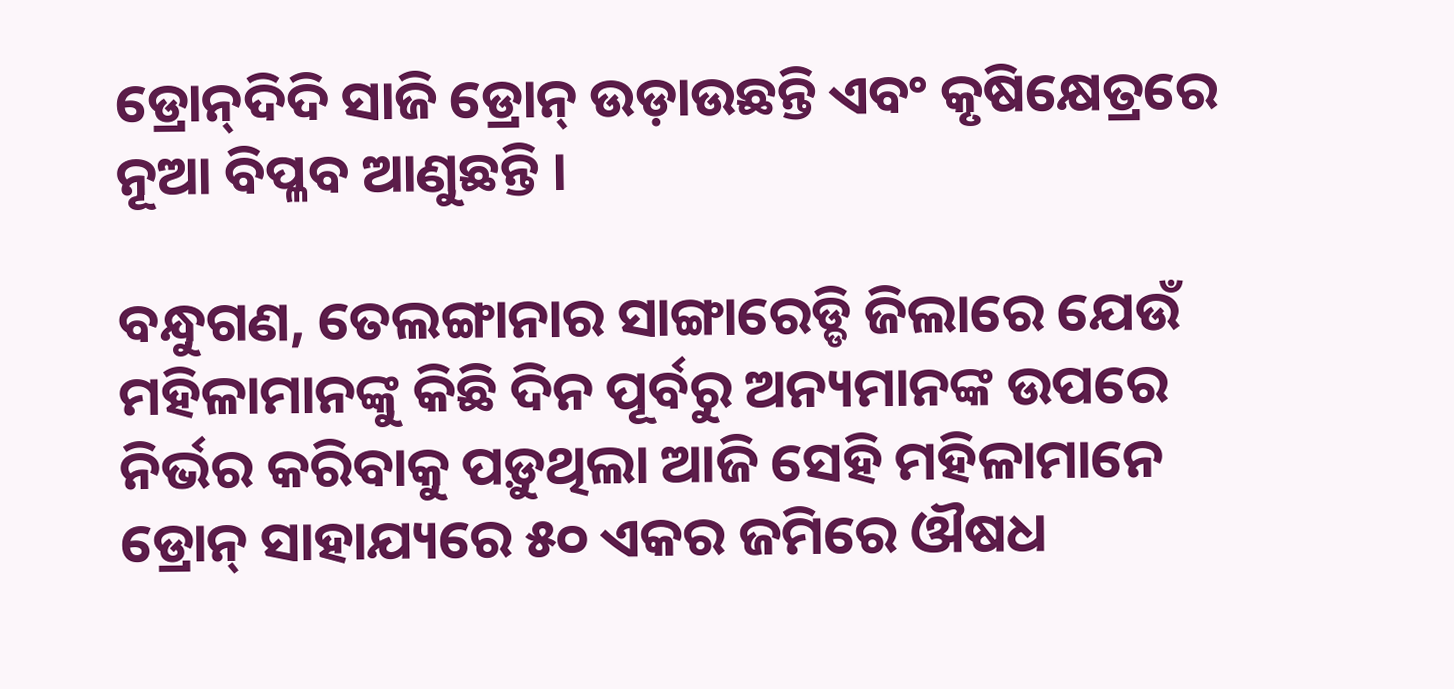ଡ୍ରୋନ୍‌ଦିଦି ସାଜି ଡ୍ରୋନ୍‌ ଉଡ଼ାଉଛନ୍ତି ଏବଂ କୃଷିକ୍ଷେତ୍ରରେ ନୂଆ ବିପ୍ଳବ ଆଣୁଛନ୍ତି ।

ବନ୍ଧୁଗଣ, ତେଲଙ୍ଗାନାର ସାଙ୍ଗାରେଡ୍ଡି ଜିଲାରେ ଯେଉଁ ମହିଳାମାନଙ୍କୁ କିଛି ଦିନ ପୂର୍ବରୁ ଅନ୍ୟମାନଙ୍କ ଉପରେ ନିର୍ଭର କରିବାକୁ ପଡ଼ୁଥିଲା ଆଜି ସେହି ମହିଳାମାନେ ଡ୍ରୋନ୍‌ ସାହାଯ୍ୟରେ ୫୦ ଏକର ଜମିରେ ଔଷଧ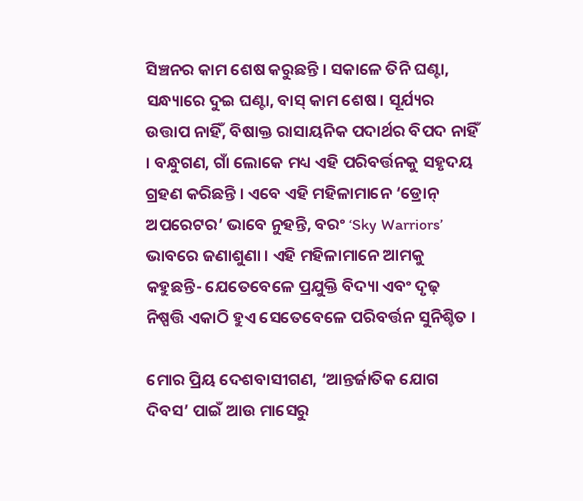ସିଞ୍ଚନର କାମ ଶେଷ କରୁଛନ୍ତି । ସକାଳେ ତିନି ଘଣ୍ଟା, ସନ୍ଧ୍ୟାରେ ଦୁଇ ଘଣ୍ଟା, ବାସ୍‌ କାମ ଶେଷ । ସୂର୍ଯ୍ୟର ଉତ୍ତାପ ନାହିଁ, ବିଷାକ୍ତ ରାସାୟନିକ ପଦାର୍ଥର ବିପଦ ନାହିଁ । ବନ୍ଧୁଗଣ, ଗାଁ ଲୋକେ ମଧ୍ୟ ଏହି ପରିବର୍ତ୍ତନକୁ ସହୃଦୟ ଗ୍ରହଣ କରିଛନ୍ତି । ଏବେ ଏହି ମହିଳାମାନେ ‘ଡ୍ରୋନ୍‌ ଅପରେଟର’ ଭାବେ ନୁହନ୍ତି, ବରଂ ‘Sky Warriors’ ଭାବରେ ଜଣାଶୁଣା । ଏହି ମହିଳାମାନେ ଆମକୁ କହୁଛନ୍ତି- ଯେତେବେଳେ ପ୍ରଯୁକ୍ତି ବିଦ୍ୟା ଏବଂ ଦୃଢ଼ ନିଷ୍ପତ୍ତି ଏକାଠି ହୁଏ ସେତେବେଳେ ପରିବର୍ତ୍ତନ ସୁନିଶ୍ଚିତ ।

ମୋର ପ୍ରିୟ ଦେଶବାସୀଗଣ, ‘ଆନ୍ତର୍ଜାତିକ ଯୋଗ ଦିବସ’ ପାଇଁ ଆଉ ମାସେରୁ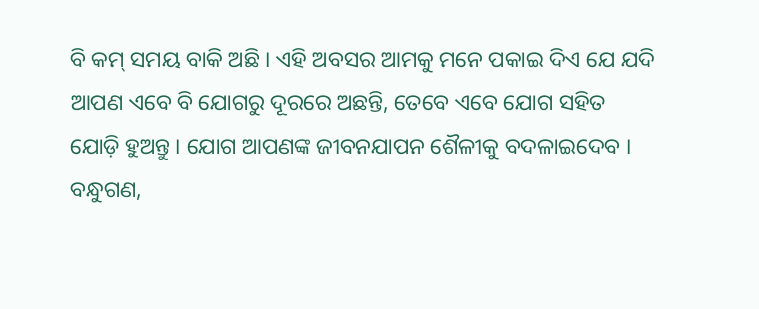ବି କମ୍‌ ସମୟ ବାକି ଅଛି । ଏହି ଅବସର ଆମକୁ ମନେ ପକାଇ ଦିଏ ଯେ ଯଦି ଆପଣ ଏବେ ବି ଯୋଗରୁ ଦୂରରେ ଅଛନ୍ତି, ତେବେ ଏବେ ଯୋଗ ସହିତ ଯୋଡ଼ି ହୁଅନ୍ତୁ । ଯୋଗ ଆପଣଙ୍କ ଜୀବନଯାପନ ଶୈଳୀକୁ ବଦଳାଇଦେବ । ବନ୍ଧୁଗଣ,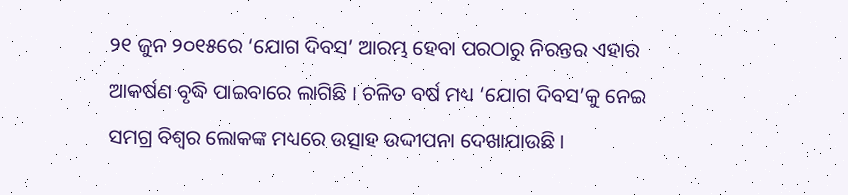୨୧ ଜୁନ ୨୦୧୫ରେ ‘ଯୋଗ ଦିବସ’ ଆରମ୍ଭ ହେବା ପରଠାରୁ ନିରନ୍ତର ଏହାର ଆକର୍ଷଣ ବୃଦ୍ଧି ପାଇବାରେ ଲାଗିଛି । ଚଳିତ ବର୍ଷ ମଧ୍ୟ ‘ଯୋଗ ଦିବସ’କୁ ନେଇ ସମଗ୍ର ବିଶ୍ୱର ଲୋକଙ୍କ ମଧ୍ୟରେ ଉତ୍ସାହ ଉଦ୍ଦୀପନା ଦେଖାଯାଉଛି ।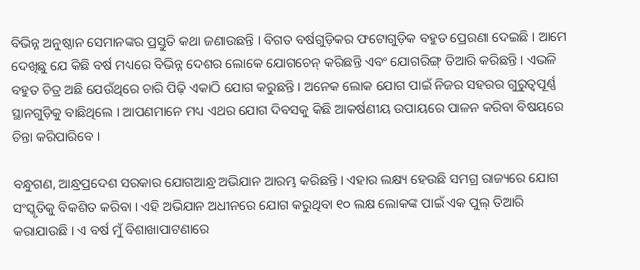ବିଭିନ୍ନ ଅନୁଷ୍ଠାନ ସେମାନଙ୍କର ପ୍ରସ୍ତୁତି କଥା ଜଣାଉଛନ୍ତି । ବିଗତ ବର୍ଷଗୁଡ଼ିକର ଫଟୋଗୁଡ଼ିକ ବହୁତ ପ୍ରେରଣା ଦେଇଛି । ଆମେ ଦେଖିଛୁ ଯେ କିଛି ବର୍ଷ ମଧ୍ୟରେ ବିଭିନ୍ନ ଦେଶର ଲୋକେ ଯୋଗଚେନ୍‌ କରିଛନ୍ତି ଏବଂ ଯୋଗରିଙ୍ଗ୍‌ ତିଆରି କରିଛନ୍ତି । ଏଭଳି ବହୁତ ଚିତ୍ର ଅଛି ଯେଉଁଥିରେ ଚାରି ପିଢ଼ି ଏକାଠି ଯୋଗ କରୁଛନ୍ତି । ଅନେକ ଲୋକ ଯୋଗ ପାଇଁ ନିଜର ସହରର ଗୁରୁତ୍ୱପୂର୍ଣ୍ଣ ସ୍ଥାନଗୁଡ଼ିକୁ ବାଛିଥିଲେ । ଆପଣମାନେ ମଧ୍ୟ ଏଥର ଯୋଗ ଦିବସକୁ କିଛି ଆକର୍ଷଣୀୟ ଉପାୟରେ ପାଳନ କରିବା ବିଷୟରେ ଚିନ୍ତା କରିପାରିବେ ।

ବନ୍ଧୁଗଣ, ଆନ୍ଧ୍ରପ୍ରଦେଶ ସରକାର ଯୋଗଆନ୍ଧ୍ର ଅଭିଯାନ ଆରମ୍ଭ କରିଛନ୍ତି । ଏହାର ଲକ୍ଷ୍ୟ ହେଉଛି ସମଗ୍ର ରାଜ୍ୟରେ ଯୋଗ ସଂସ୍କୃତିକୁ ବିକଶିତ କରିବା । ଏହି ଅଭିଯାନ ଅଧୀନରେ ଯୋଗ କରୁଥିବା ୧୦ ଲକ୍ଷ ଲୋକଙ୍କ ପାଇଁ ଏକ ପୁଲ୍‌ ତିଆରି କରାଯାଉଛି । ଏ ବର୍ଷ ମୁଁ ବିଶାଖାପାଟଣାରେ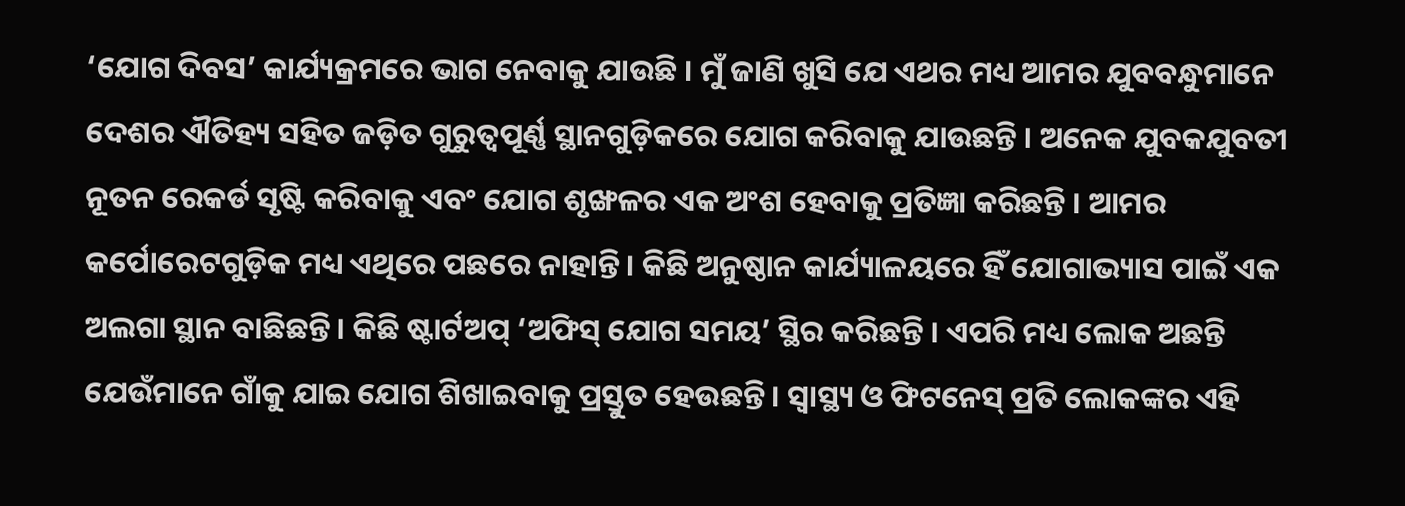‘ଯୋଗ ଦିବସ’ କାର୍ଯ୍ୟକ୍ରମରେ ଭାଗ ନେବାକୁ ଯାଉଛି । ମୁଁ ଜାଣି ଖୁସି ଯେ ଏଥର ମଧ୍ୟ ଆମର ଯୁବବନ୍ଧୁମାନେ ଦେଶର ଐତିହ୍ୟ ସହିତ ଜଡ଼ିତ ଗୁରୁ‌ତ୍ୱପୂର୍ଣ୍ଣ ସ୍ଥାନଗୁଡ଼ିକରେ ଯୋଗ କରିବାକୁ ଯାଉଛନ୍ତି । ଅନେକ ଯୁବକଯୁବତୀ ନୂତନ ରେକର୍ଡ ସୃଷ୍ଟି କରିବାକୁ ଏବଂ ଯୋଗ ଶୃଙ୍ଖଳର ଏକ ଅଂଶ ହେବାକୁ ପ୍ରତିଜ୍ଞା କରିଛନ୍ତି । ଆମର କର୍ପୋରେଟଗୁଡ଼ିକ ମଧ୍ୟ ଏଥିରେ ପଛରେ ନାହାନ୍ତି । କିଛି ଅନୁଷ୍ଠାନ କାର୍ଯ୍ୟାଳୟରେ ହିଁ ଯୋଗାଭ୍ୟାସ ପାଇଁ ଏକ ଅଲଗା ସ୍ଥାନ ବାଛିଛନ୍ତି । କିଛି ଷ୍ଟାର୍ଟଅପ୍‌ ‘ଅଫିସ୍‌ ଯୋଗ ସମୟ’ ସ୍ଥିର କରିଛନ୍ତି । ଏପରି ମଧ୍ୟ ଲୋକ ଅଛନ୍ତି ଯେଉଁମାନେ ଗାଁକୁ ଯାଇ ଯୋଗ ଶିଖାଇବାକୁ ପ୍ରସ୍ତୁତ ହେଉଛନ୍ତି । ସ୍ୱାସ୍ଥ୍ୟ ଓ ଫିଟନେସ୍‌ ପ୍ରତି ଲୋକଙ୍କର ଏହି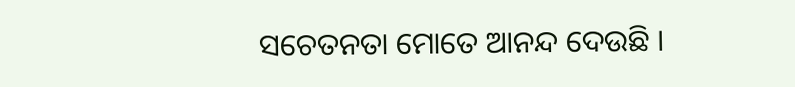ସଚେତନତା ମୋତେ ଆନନ୍ଦ ଦେଉଛି ।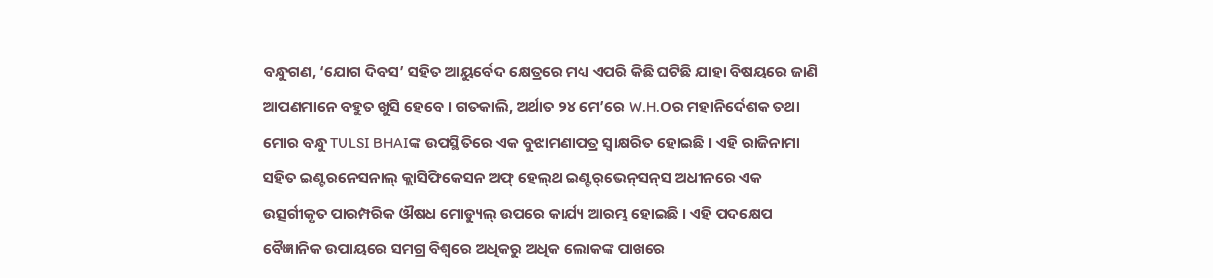ବନ୍ଧୁଗଣ, ‘ଯୋଗ ଦିବସ’ ସହିତ ଆୟୁର୍ବେଦ କ୍ଷେତ୍ରରେ ମଧ୍ୟ ଏପରି କିଛି ଘଟିଛି ଯାହା ବିଷୟରେ ଜାଣି ଆପଣମାନେ ବହୁତ ଖୁସି ହେବେ । ଗତକାଲି, ଅର୍ଥାତ ୨୪ ମେ’ରେ W.H.Oର ମହାନିର୍ଦେଶକ ତଥା ମୋର ବନ୍ଧୁ TULSI BHAIଙ୍କ ଉପସ୍ଥିତିରେ ଏକ ବୁଝାମଣାପତ୍ର ସ୍ୱାକ୍ଷରିତ ହୋଇଛି । ଏହି ରାଜିନାମା ସହିତ ଇଣ୍ଟରନେସନାଲ୍‌ କ୍ଲାସିଫିକେସନ ଅଫ୍‌ ହେଲ୍‌ଥ ଇଣ୍ଟର୍‌ଭେନ୍‌ସନ୍‌ସ ଅଧୀନରେ ଏକ ଉତ୍ସର୍ଗୀକୃତ ପାରମ୍ପରିକ ଔଷଧ ମୋଡ୍ୟୁଲ୍‌ ଉପରେ କାର୍ଯ୍ୟ ଆରମ୍ଭ ହୋଇଛି । ଏହି ପଦକ୍ଷେପ ବୈଜ୍ଞାନିକ ଉପାୟରେ ସମଗ୍ର ବିଶ୍ୱରେ ଅଧିକରୁ ଅଧିକ ଲୋକଙ୍କ ପାଖରେ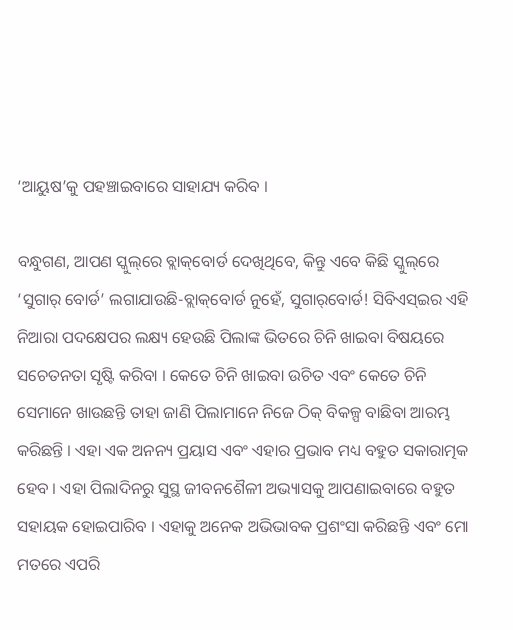‘ଆୟୁଷ’କୁ ପହଞ୍ଚାଇବାରେ ସାହାଯ୍ୟ କରିବ ।

ବନ୍ଧୁଗଣ, ଆପଣ ସ୍କୁଲ୍‌ରେ ବ୍ଲାକ୍‌ବୋର୍ଡ ଦେଖିଥିବେ, କିନ୍ତୁ ଏବେ କିଛି ସ୍କୁଲ୍‌ରେ ‘ସୁଗାର୍‌ ବୋର୍ଡ’ ଲଗାଯାଉଛି-ବ୍ଲାକ୍‌ବୋର୍ଡ ନୁହେଁ, ସୁଗାର୍‌ବୋର୍ଡ! ସିବିଏସ୍‌ଇର ଏହି ନିଆରା ପଦକ୍ଷେପର ଲକ୍ଷ୍ୟ ହେଉଛି ପିଲାଙ୍କ ଭିତରେ ଚିନି ଖାଇବା ବିଷୟରେ ସଚେତନତା ସୃଷ୍ଟି କରିବା । କେତେ ଚିନି ଖାଇବା ଉଚିତ ଏବଂ କେତେ ଚିନି ସେମାନେ ଖାଉଛନ୍ତି ତାହା ଜାଣି ପିଲାମାନେ ନିଜେ ଠିକ୍‌ ବିକଳ୍ପ ବାଛିବା ଆରମ୍ଭ କରିଛନ୍ତି । ଏହା ଏକ ଅନନ୍ୟ ପ୍ରୟାସ ଏବଂ ଏହାର ପ୍ରଭାବ ମଧ୍ୟ ବହୁତ ସକାରାତ୍ମକ ହେବ । ଏହା ପିଲାଦିନରୁ ସୁସ୍ଥ ଜୀବନଶୈଳୀ ଅଭ୍ୟାସକୁ ଆପଣାଇବାରେ ବହୁତ ସହାୟକ ହୋଇପାରିବ । ଏହାକୁ ଅନେକ ଅଭିଭାବକ ପ୍ରଶଂସା କରିଛନ୍ତି ଏବଂ ମୋ ମତରେ ଏପରି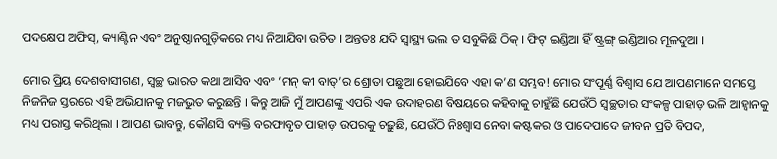ପଦକ୍ଷେପ ଅଫିସ୍‌, କ୍ୟାଣ୍ଟିନ ଏବଂ ଅନୁଷ୍ଠାନଗୁଡ଼ିକରେ ମଧ୍ୟ ନିଆଯିବା ଉଚିତ । ଅନ୍ତତଃ ଯଦି ସ୍ୱାସ୍ଥ୍ୟ ଭଲ ତ ସବୁକିଛି ଠିକ୍‌ । ଫିଟ୍‌ ଇଣ୍ଡିଆ ହିଁ ଷ୍ଟ୍ରଙ୍ଗ୍‌ ଇଣ୍ଡିଆର ମୂଳଦୁଆ ।

ମୋର ପ୍ରିୟ ଦେଶବାସୀଗଣ, ସ୍ୱଚ୍ଛ ଭାରତ କଥା ଆସିବ ଏବଂ ‘ମନ୍‌ କୀ ବାତ୍‌’ର ଶ୍ରୋତା ପଛୁଆ ହୋଇଯିବେ ଏହା କ’ଣ ସମ୍ଭବ! ମୋର ସଂପୂର୍ଣ୍ଣ ବିଶ୍ୱାସ ଯେ ଆପଣମାନେ ସମସ୍ତେ ନିଜନିଜ ସ୍ତରରେ ଏହି ଅଭିଯାନକୁ ମଜଭୁତ କରୁଛନ୍ତି । କିନ୍ତୁ ଆଜି ମୁଁ ଆପଣଙ୍କୁ ଏପରି ଏକ ଉଦାହରଣ ବିଷୟରେ କହିବାକୁ ଚାହୁଁଛି ଯେଉଁଠି ସ୍ୱଚ୍ଛତାର ସଂକଳ୍ପ ପାହାଡ଼ ଭଳି ଆହ୍ୱାନକୁ ମଧ୍ୟ ପରାସ୍ତ କରିଥିଲା । ଆପଣ ଭାବନ୍ତୁ, କୌଣସି ବ୍ୟକ୍ତି ବରଫାବୃତ ପାହାଡ଼ ଉପରକୁ ଚଢ଼ୁଛି, ଯେଉଁଠି ନିଃଶ୍ୱାସ ନେବା କଷ୍ଟକର ଓ ପାଦେପାଦେ ଜୀବନ ପ୍ରତି ବିପଦ,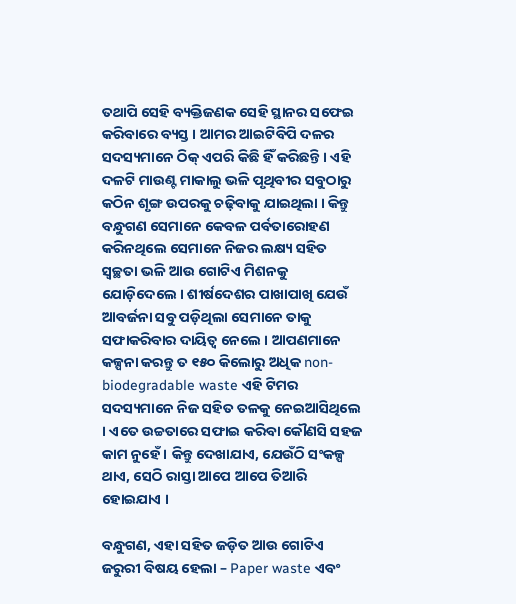ତଥାପି ସେହି ବ୍ୟକ୍ତିଜଣକ ସେହି ସ୍ଥାନର ସଫେଇ କରିବାରେ ବ୍ୟସ୍ତ । ଆମର ଆଇଟିବିପି ଦଳର ସଦସ୍ୟମାନେ ଠିକ୍‌ ଏପରି କିଛି ହିଁ କରିଛନ୍ତି । ଏହି ଦଳଟି ମାଉଣ୍ଟ ମାକାଲୁ ଭଳି ପୃଥିବୀର ସବୁଠାରୁ କଠିନ ଶୃଙ୍ଗ ଉପରକୁ ଚଢ଼ିବାକୁ ଯାଇଥିଲା । କିନ୍ତୁ ବନ୍ଧୁଗଣ ସେମାନେ କେବଳ ପର୍ବତାରୋହଣ କରିନଥିଲେ ସେମାନେ ନିଜର ଲକ୍ଷ୍ୟ ସହିତ ସ୍ୱଚ୍ଛତା ଭଳି ଆଉ ଗୋଟିଏ ମିଶନକୁ ଯୋଡ଼ିଦେଲେ । ଶୀର୍ଷଦେଶର ପାଖାପାଖି ଯେଉଁ ଆବର୍ଜନା ସବୁ ପଡ଼ିଥିଲା ସେମାନେ ତାକୁ ସଫାକରିବାର ଦାୟିତ୍ୱ ନେଲେ । ଆପଣମାନେ କଳ୍ପନା କରନ୍ତୁ ତ ୧୫୦ କିଲୋରୁ ଅଧିକ non-biodegradable waste ଏହି ଟିମର ସଦସ୍ୟମାନେ ନିଜ ସହିତ ତଳକୁ ନେଇଆସିଥିଲେ । ଏତେ ଉଚ୍ଚତାରେ ସଫାଇ କରିବା କୌଣସି ସହଜ କାମ ନୁହେଁ । କିନ୍ତୁ ଦେଖାଯାଏ, ଯେଉଁଠି ସଂକଳ୍ପ ଥାଏ, ସେଠି ରାସ୍ତା ଆପେ ଆପେ ତିଆରି ହୋଇଯାଏ ।

ବନ୍ଧୁଗଣ, ଏହା ସହିତ ଜଡ଼ିତ ଆଉ ଗୋଟିଏ ଜରୁରୀ ବିଷୟ ହେଲା – Paper waste ଏବଂ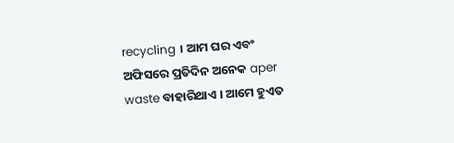recycling । ଆମ ଘର ଏବଂ ଅଫିସରେ ପ୍ରତିଦିନ ଅନେକ aper waste ବାହାରିଥାଏ । ଆମେ ହୁଏତ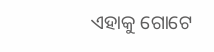ଏହାକୁ ଗୋଟେ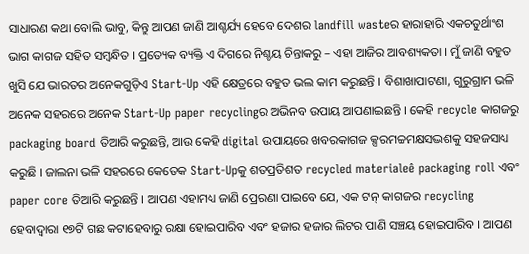ସାଧାରଣ କଥା ବୋଲି ଭାବୁ, କିନ୍ତୁ ଆପଣ ଜାଣି ଆଶ୍ଚର୍ଯ୍ୟ ହେବେ ଦେଶର landfill wasteର ହାରାହାରି ଏକଚତୁର୍ଥାଂଶ ଭାଗ କାଗଜ ସହିତ ସମ୍ବନ୍ଧିତ । ପ୍ରତ୍ୟେକ ବ୍ୟକ୍ତି ଏ ଦିଗରେ ନିଶ୍ଚୟ ଚିନ୍ତାକରୁ – ଏହା ଆଜିର ଆବଶ୍ୟକତା । ମୁଁ ଜାଣି ବହୁତ ଖୁସି ଯେ ଭାରତର ଅନେକଗୁଡ଼ିଏ Start-Up ଏହି କ୍ଷେତ୍ରରେ ବହୁତ ଭଲ କାମ କରୁଛନ୍ତି । ବିଶାଖାପାଟଣା, ଗୁରୁଗ୍ରାମ ଭଳି ଅନେକ ସହରରେ ଅନେକ Start-Up paper recyclingର ଅଭିନବ ଉପାୟ ଆପଣାଇଛନ୍ତି । କେହି recycle କାଗଜରୁ packaging board ତିଆରି କରୁଛନ୍ତି, ଆଉ କେହି digital ଉପାୟରେ ଖବରକାଗଜ କ୍ସରମଚ୍ଚମକ୍ଷସଦ୍ଭଶକୁ ସହଜସାଧ୍ୟ କରୁଛି । ଜାଲନା ଭଳି ସହରରେ କେତେକ Start-Upକୁ ଶତପ୍ରତିଶତ recycled materialeê packaging roll ଏବଂ paper core ତିଆରି କରୁଛନ୍ତି । ଆପଣ ଏହାମଧ୍ୟ ଜାଣି ପ୍ରେରଣା ପାଇବେ ଯେ, ଏକ ଟନ୍ କାଗଜର recycling ହେବାଦ୍ୱାରା ୧୭ଟି ଗଛ କଟାହେବାରୁ ରକ୍ଷା ହୋଇପାରିବ ଏବଂ ହଜାର ହଜାର ଲିଟର ପାଣି ସଞ୍ଚୟ ହୋଇପାରିବ । ଆପଣ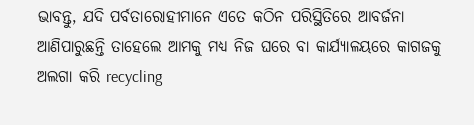ଭାବନ୍ତୁ, ଯଦି ପର୍ବତାରୋହୀମାନେ ଏତେ କଠିନ ପରିସ୍ଥିତିରେ ଆବର୍ଜନା ଆଣିପାରୁଛନ୍ତି ତାହେଲେ ଆମକୁ ମଧ୍ୟ ନିଜ ଘରେ ବା କାର୍ଯ୍ୟାଳୟରେ କାଗଜକୁ ଅଲଗା କରି recycling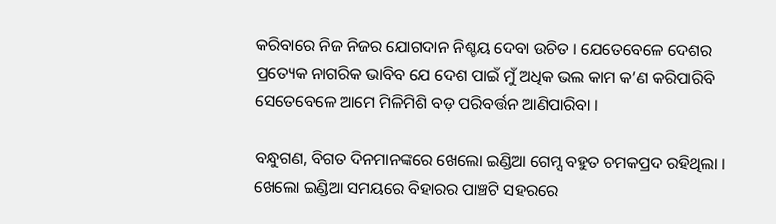କରିବାରେ ନିଜ ନିଜର ଯୋଗଦାନ ନିଶ୍ଚୟ ଦେବା ଉଚିତ । ଯେତେବେଳେ ଦେଶର ପ୍ରତ୍ୟେକ ନାଗରିକ ଭାବିବ ଯେ ଦେଶ ପାଇଁ ମୁଁ ଅଧିକ ଭଲ କାମ କ’ଣ କରିପାରିବି ସେତେବେଳେ ଆମେ ମିଳିମିଶି ବଡ଼ ପରିବର୍ତ୍ତନ ଆଣିପାରିବା ।

ବନ୍ଧୁଗଣ, ବିଗତ ଦିନମାନଙ୍କରେ ଖେଲୋ ଇଣ୍ଡିଆ ଗେମ୍ସ ବହୁତ ଚମକପ୍ରଦ ରହିଥିଲା । ଖେଲୋ ଇଣ୍ଡିଆ ସମୟରେ ବିହାରର ପାଞ୍ଚଟି ସହରରେ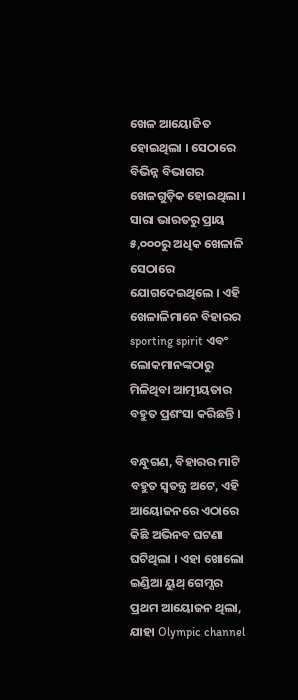ଖେଳ ଆୟୋଜିତ ହୋଇଥିଲା । ସେଠାରେ ବିଭିନ୍ନ ବିଭାଗର ଖେଳଗୁଡ଼ିକ ହୋଇଥିଲା । ସାରା ଭାରତରୁ ପ୍ରାୟ ୫,୦୦୦ରୁ ଅଧିକ ଖେଳାଳି ସେଠାରେ ଯୋଗଦେଇଥିଲେ । ଏହି ଖେଳାଳିମାନେ ବିହାରର sporting spirit ଏବଂ ଲୋକମାନଙ୍କଠାରୁ ମିଳିଥିବା ଆତ୍ମୀୟତାର ବହୁତ ପ୍ରଶଂସା କରିଛନ୍ତି ।

ବନ୍ଧୁଗଣ, ବିହାରର ମାଟି ବହୁତ ସ୍ୱତନ୍ତ୍ର ଅଟେ, ଏହି ଆୟୋଜନରେ ଏଠାରେ କିଛି ଅଭିନବ ଘଟଣା ଘଟିଥିଲା । ଏହା ଖୋଲୋ ଇଣ୍ଡିଆ ୟୁଥ୍ ଗେମ୍ସର ପ୍ରଥମ ଆୟୋଜନ ଥିଲା, ଯାହା Olympic channel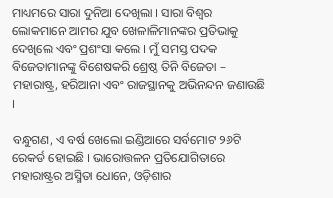ମାଧ୍ୟମରେ ସାରା ଦୁନିଆ ଦେଖିଲା । ସାରା ବିଶ୍ୱର ଲୋକମାନେ ଆମର ଯୁବ ଖେଳାଳିମାନଙ୍କର ପ୍ରତିଭାକୁ ଦେଖିଲେ ଏବଂ ପ୍ରଶଂସା କଲେ । ମୁଁ ସମସ୍ତ ପଦକ ବିଜେତାମାନଙ୍କୁ ବିଶେଷକରି ଶ୍ରେଷ୍ଠ ତିନି ବିଜେତା – ମହାରାଷ୍ଟ୍ର, ହରିଆନା ଏବଂ ରାଜସ୍ଥାନକୁ ଅଭିନନ୍ଦନ ଜଣାଉଛି ।

ବନ୍ଧୁଗଣ, ଏ ବର୍ଷ ଖେଲୋ ଇଣ୍ଡିଆରେ ସର୍ବମୋଟ ୨୬ଟି ରେକର୍ଡ ହୋଇଛି । ଭାରୋତ୍ତଳନ ପ୍ରତିଯୋଗିତାରେ ମହାରାଷ୍ଟ୍ରର ଅସ୍ମିତା ଧୋନେ, ଓଡ଼ିଶାର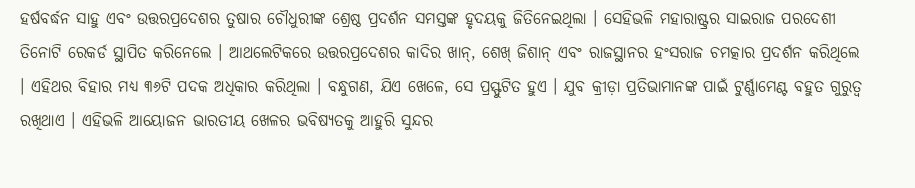ହର୍ଷବର୍ଦ୍ଧନ ସାହୁ ଏବଂ ଉତ୍ତରପ୍ରଦେଶର ତୁଷାର ଚୌଧୁରୀଙ୍କ ଶ୍ରେଷ୍ଠ ପ୍ରଦର୍ଶନ ସମସ୍ତଙ୍କ ହୃଦୟକୁ ଜିତିନେଇଥିଲା । ସେହିଭଳି ମହାରାଷ୍ଟ୍ରର ସାଇରାଜ ପରଦେଶୀ ତିନୋଟି ରେକର୍ଡ ସ୍ଥାପିତ କରିନେଲେ । ଆଥଲେଟିକରେ ଉତ୍ତରପ୍ରଦେଶର କାଦିର ଖାନ୍, ଶେଖ୍ ଜିଶାନ୍ ଏବଂ ରାଜସ୍ଥାନର ହଂସରାଜ ଚମତ୍କାର ପ୍ରଦର୍ଶନ କରିଥିଲେ । ଏହିଥର ବିହାର ମଧ୍ୟ ୩୬ଟି ପଦକ ଅଧିକାର କରିଥିଲା । ବନ୍ଧୁଗଣ, ଯିଏ ଖେଳେ, ସେ ପ୍ରସ୍ଫୁଟିତ ହୁଏ । ଯୁବ କ୍ରୀଡ଼ା ପ୍ରତିଭାମାନଙ୍କ ପାଇଁ ଟୁର୍ଣ୍ଣାମେଣ୍ଟ ବହୁତ ଗୁରୁତ୍ୱ ରଖିଥାଏ । ଏହିଭଳି ଆୟୋଜନ ଭାରତୀୟ ଖେଳର ଭବିଷ୍ୟତକୁ ଆହୁରି ସୁନ୍ଦର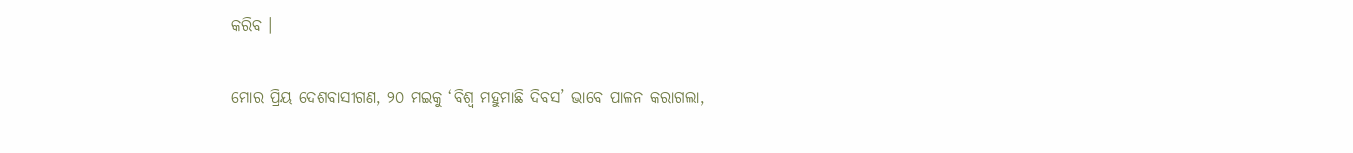କରିବ ।

ମୋର ପ୍ରିୟ ଦେଶବାସୀଗଣ, ୨୦ ମଇକୁ ‘ବିଶ୍ୱ ମହୁମାଛି ଦିବସ’ ଭାବେ ପାଳନ କରାଗଲା,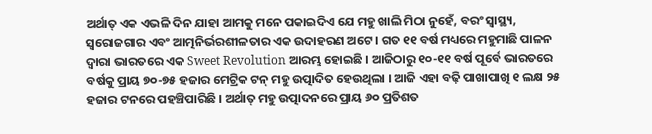ଅର୍ଥାତ୍ ଏକ ଏଭଳି ଦିନ ଯାହା ଆମକୁ ମନେ ପକାଇଦିଏ ଯେ ମହୁ ଖାଲି ମିଠା ନୁହେଁ, ବରଂ ସ୍ୱାସ୍ଥ୍ୟ, ସ୍ୱରୋଜଗାର ଏବଂ ଆତ୍ମନିର୍ଭରଶୀଳତାର ଏକ ଉଦାହରଣ ଅଟେ । ଗତ ୧୧ ବର୍ଷ ମଧ୍ୟରେ ମହୁମାଛି ପାଳନ ଦ୍ୱାରା ଭାରତରେ ଏକ Sweet Revolution ଆରମ୍ଭ ହୋଇଛି । ଆଜିଠାରୁ ୧୦-୧୧ ବର୍ଷ ପୂର୍ବେ ଭାରତରେ ବର୍ଷକୁ ପ୍ରାୟ ୭୦-୭୫ ହଜାର ମେଟ୍ରିକ ଟନ୍ ମହୁ ଉତ୍ପାଦିତ ହେଉଥିଲା । ଆଜି ଏହା ବଢ଼ି ପାଖାପାଖି ୧ ଲକ୍ଷ ୨୫ ହଜାର ଟନରେ ପହଞ୍ଚିପାରିଛି । ଅର୍ଥାତ୍ ମହୁ ଉତ୍ପାଦନରେ ପ୍ରାୟ ୬୦ ପ୍ରତିଶତ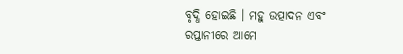ବୃଦ୍ଧି ହୋଇଛି । ମହୁ ଉତ୍ପାଦନ ଏବଂ ରପ୍ତାନୀରେ ଆମେ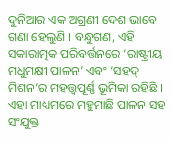ଦୁନିଆର ଏକ ଅଗ୍ରଣୀ ଦେଶ ଭାବେ ଗଣା ହେଲୁଣି । ବନ୍ଧୁଗଣ, ଏହି ସକାରାତ୍ମକ ପରିବର୍ତ୍ତନରେ ‘ରାଷ୍ଟ୍ରୀୟ ମଧୁମକ୍ଷୀ ପାଳନ’ ଏବଂ ‘ସହଦ୍ ମିଶନ’ର ମହତ୍ତ୍ୱପୂର୍ଣ୍ଣ ଭୂମିକା ରହିଛି । ଏହା ମାଧ୍ୟମରେ ମହୁମାଛି ପାଳନ ସହ ସଂଯୁକ୍ତ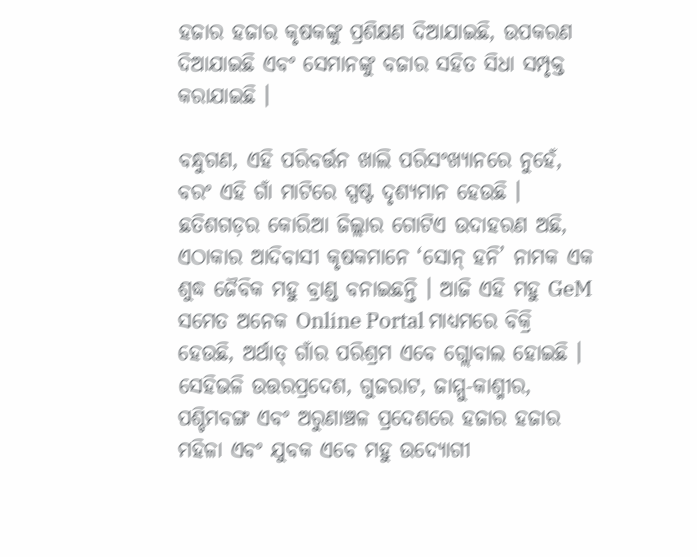ହଜାର ହଜାର କୃଷକଙ୍କୁ ପ୍ରଶିକ୍ଷଣ ଦିଆଯାଇଛି, ଉପକରଣ ଦିଆଯାଇଛି ଏବଂ ସେମାନଙ୍କୁ ବଜାର ସହିତ ସିଧା ସମ୍ପୃକ୍ତ କରାଯାଇଛି ।

ବନ୍ଧୁଗଣ, ଏହି ପରିବର୍ତ୍ତନ ଖାଲି ପରିସଂଖ୍ୟାନରେ ନୁହେଁ, ବରଂ ଏହି ଗାଁ ମାଟିରେ ସ୍ପଷ୍ଟ ଦୃଶ୍ୟମାନ ହେଉଛି । ଛତିଶଗଡ଼ର କୋରିଆ ଜିଲ୍ଲାର ଗୋଟିଏ ଉଦାହରଣ ଅଛି, ଏଠାକାର ଆଦିବାସୀ କୃଷକମାନେ ‘ସୋନ୍ ହନି’ ନାମକ ଏକ ଶୁଦ୍ଧ ଜୈବିକ ମହୁ ବ୍ରାଣ୍ଡ ବନାଇଛନ୍ତି । ଆଜି ଏହି ମହୁ GeM ସମେତ ଅନେକ Online Portal ମାଧ୍ୟମରେ ବିକ୍ରି ହେଉଛି, ଅର୍ଥାତ୍ ଗାଁର ପରିଶ୍ରମ ଏବେ ଗ୍ଲୋବାଲ ହୋଇଛି । ସେହିଭଳି ଉତ୍ତରପ୍ରଦେଶ, ଗୁଜରାଟ, ଜାମ୍ମୁ-କାଶ୍ମୀର, ପଶ୍ଚିମବଙ୍ଗ ଏବଂ ଅରୁଣାଞ୍ଚଳ ପ୍ରଦେଶରେ ହଜାର ହଜାର ମହିଳା ଏବଂ ଯୁବକ ଏବେ ମହୁ ଉଦ୍ୟୋଗୀ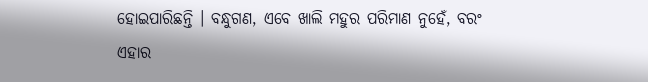ହୋଇପାରିଛନ୍ତି । ବନ୍ଧୁଗଣ, ଏବେ ଖାଲି ମହୁର ପରିମାଣ ନୁହେଁ, ବରଂ ଏହାର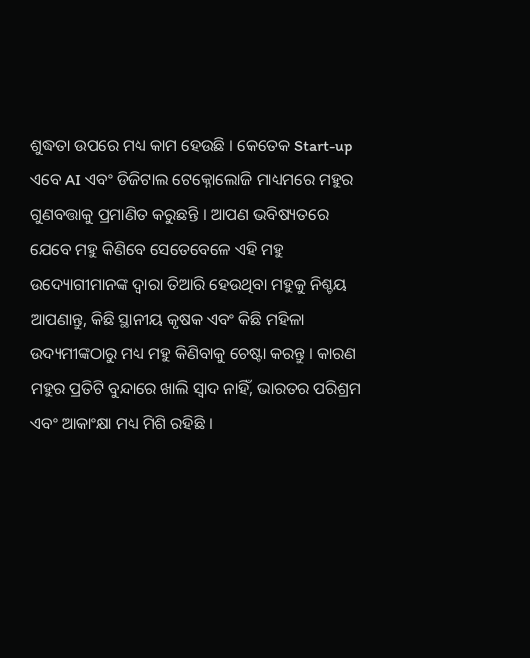ଶୁଦ୍ଧତା ଉପରେ ମଧ୍ୟ କାମ ହେଉଛି । କେତେକ Start-up ଏବେ AI ଏବଂ ଡିଜିଟାଲ ଟେକ୍ନୋଲୋଜି ମାଧ୍ୟମରେ ମହୁର ଗୁଣବତ୍ତାକୁ ପ୍ରମାଣିତ କରୁଛନ୍ତି । ଆପଣ ଭବିଷ୍ୟତରେ ଯେବେ ମହୁ କିଣିବେ ସେତେବେଳେ ଏହି ମହୁ ଉଦ୍ୟୋଗୀମାନଙ୍କ ଦ୍ୱାରା ତିଆରି ହେଉଥିବା ମହୁକୁ ନିଶ୍ଚୟ ଆପଣାନ୍ତୁ, କିଛି ସ୍ଥାନୀୟ କୃଷକ ଏବଂ କିଛି ମହିଳା ଉଦ୍ୟମୀଙ୍କଠାରୁ ମଧ୍ୟ ମହୁ କିଣିବାକୁ ଚେଷ୍ଟା କରନ୍ତୁ । କାରଣ ମହୁର ପ୍ରତିଟି ବୁନ୍ଦାରେ ଖାଲି ସ୍ୱାଦ ନାହିଁ, ଭାରତର ପରିଶ୍ରମ ଏବଂ ଆକାଂକ୍ଷା ମଧ୍ୟ ମିଶି ରହିଛି ।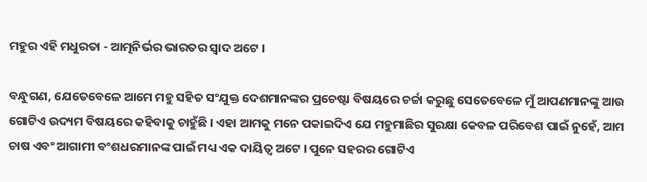ମହୁର ଏହି ମଧୁରତା - ଆତ୍ମନିର୍ଭର ଭାରତର ସ୍ୱାଦ ଅଟେ ।

ବନ୍ଧୁଗଣ, ଯେତେବେଳେ ଆମେ ମହୁ ସହିତ ସଂଯୁକ୍ତ ଦେଶମାନଙ୍କର ପ୍ରଚେଷ୍ଟା ବିଷୟରେ ଚର୍ଚ୍ଚା କରୁଛୁ ସେତେବେଳେ ମୁଁ ଆପଣମାନଙ୍କୁ ଆଉ ଗୋଟିଏ ଉଦ୍ୟମ ବିଷୟରେ କହିବାକୁ ଚାହୁଁଛି । ଏହା ଆମକୁ ମନେ ପକାଇଦିଏ ଯେ ମହୁମାଛିର ସୁରକ୍ଷା କେବଳ ପରିବେଶ ପାଇଁ ନୁହେଁ, ଆମ ଚାଷ ଏବଂ ଆଗାମୀ ବଂଶଧରମାନଙ୍କ ପାଇଁ ମଧ୍ୟ ଏକ ଦାୟିତ୍ୱ ଅଟେ । ପୁନେ ସହରର ଗୋଟିଏ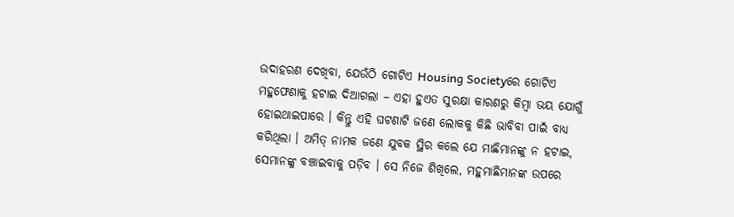ଉଦାହରଣ ଦେଖିବା, ଯେଉଁଠି ଗୋଟିଏ Housing Societyରେ ଗୋଟିଏ ମହୁଫେଣାକୁ ହଟାଇ ଦିଆଗଲା – ଏହା ହୁଏତ ସୁରକ୍ଷା କାରଣରୁ କିମ୍ବା ଭୟ ଯୋଗୁଁ ହୋଇଥାଇପାରେ । କିନ୍ତୁ ଏହି ଘଟଣାଟି ଜଣେ ଲୋକକୁ କିଛି ଭାବିବା ପାଇଁ ବାଧ୍ୟ କରିଥିଲା । ଅମିତ୍ ନାମକ ଜଣେ ଯୁବକ ସ୍ଥିର କଲେ ଯେ ମାଛିମାନଙ୍କୁ ନ ହଟାଇ, ସେମାନଙ୍କୁ ବଞ୍ଚାଇବାକୁ ପଡ଼ିବ । ସେ ନିଜେ ଶିଖିଲେ, ମହୁମାଛିମାନଙ୍କ ଉପରେ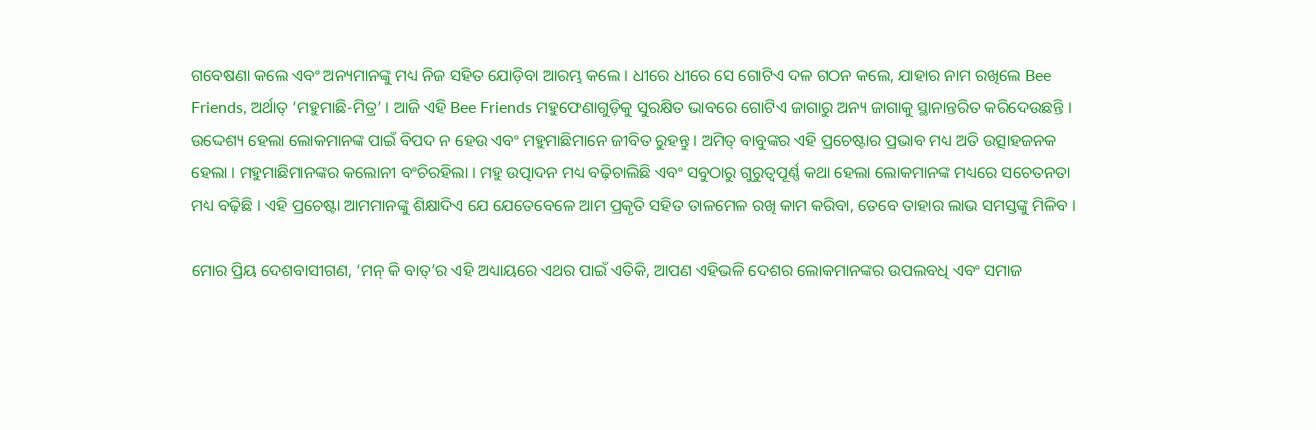ଗବେଷଣା କଲେ ଏବଂ ଅନ୍ୟମାନଙ୍କୁ ମଧ୍ୟ ନିଜ ସହିତ ଯୋଡ଼ିବା ଆରମ୍ଭ କଲେ । ଧୀରେ ଧୀରେ ସେ ଗୋଟିଏ ଦଳ ଗଠନ କଲେ, ଯାହାର ନାମ ରଖିଲେ Bee Friends, ଅର୍ଥାତ୍ ‘ମହୁମାଛି-ମିତ୍ର’ । ଆଜି ଏହି Bee Friends ମହୁଫେଣାଗୁଡ଼ିକୁ ସୁରକ୍ଷିତ ଭାବରେ ଗୋଟିଏ ଜାଗାରୁ ଅନ୍ୟ ଜାଗାକୁ ସ୍ଥାନାନ୍ତରିତ କରିଦେଉଛନ୍ତି । ଉଦ୍ଦେଶ୍ୟ ହେଲା ଲୋକମାନଙ୍କ ପାଇଁ ବିପଦ ନ ହେଉ ଏବଂ ମହୁମାଛିମାନେ ଜୀବିତ ରୁହନ୍ତୁ । ଅମିତ୍ ବାବୁଙ୍କର ଏହି ପ୍ରଚେଷ୍ଟାର ପ୍ରଭାବ ମଧ୍ୟ ଅତି ଉତ୍ସାହଜନକ ହେଲା । ମହୁମାଛିମାନଙ୍କର କଲୋନୀ ବଂଚିରହିଲା । ମହୁ ଉତ୍ପାଦନ ମଧ୍ୟ ବଢ଼ିଚାଲିଛି ଏବଂ ସବୁଠାରୁ ଗୁରୁତ୍ୱପୂର୍ଣ୍ଣ କଥା ହେଲା ଲୋକମାନଙ୍କ ମଧ୍ୟରେ ସଚେତନତା ମଧ୍ୟ ବଢ଼ିଛି । ଏହି ପ୍ରଚେଷ୍ଟା ଆମମାନଙ୍କୁ ଶିକ୍ଷାଦିଏ ଯେ ଯେତେବେଳେ ଆମ ପ୍ରକୃତି ସହିତ ତାଳମେଳ ରଖି କାମ କରିବା, ତେବେ ତାହାର ଲାଭ ସମସ୍ତଙ୍କୁ ମିଳିବ ।

ମୋର ପ୍ରିୟ ଦେଶବାସୀଗଣ, ‘ମନ୍ କି ବାତ୍’ର ଏହି ଅଧ୍ୟାୟରେ ଏଥର ପାଇଁ ଏତିକି, ଆପଣ ଏହିଭଳି ଦେଶର ଲୋକମାନଙ୍କର ଉପଲବଧି ଏବଂ ସମାଜ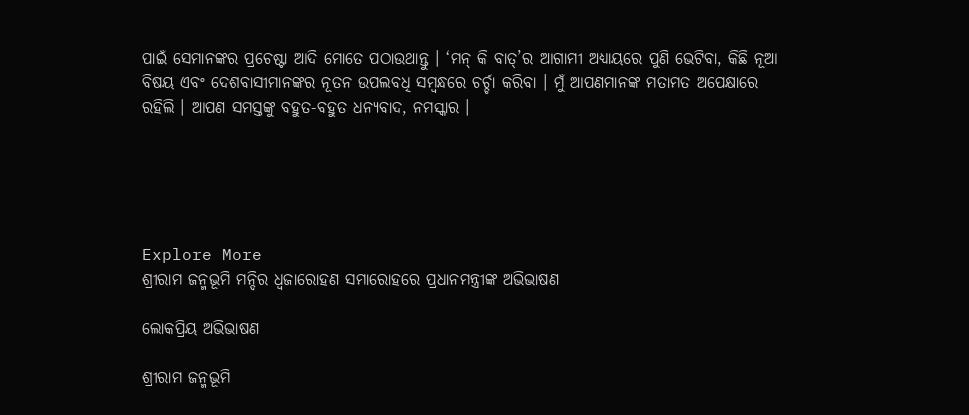ପାଇଁ ସେମାନଙ୍କର ପ୍ରଚେଷ୍ଟା ଆଦି ମୋତେ ପଠାଉଥାନ୍ତୁ । ‘ମନ୍ କି ବାତ୍’ର ଆଗାମୀ ଅଧ୍ୟାୟରେ ପୁଣି ଭେଟିବା, କିଛି ନୂଆ ବିଷୟ ଏବଂ ଦେଶବାସୀମାନଙ୍କର ନୂତନ ଉପଲବଧି ସମ୍ବନ୍ଧରେ ଚର୍ଚ୍ଚା କରିବା । ମୁଁ ଆପଣମାନଙ୍କ ମତାମତ ଅପେକ୍ଷାରେ ରହିଲି । ଆପଣ ସମସ୍ତଙ୍କୁ ବହୁତ-ବହୁତ ଧନ୍ୟବାଦ, ନମସ୍କାର ।





Explore More
ଶ୍ରୀରାମ ଜନ୍ମଭୂମି ମନ୍ଦିର ଧ୍ଵଜାରୋହଣ ସମାରୋହରେ ପ୍ରଧାନମନ୍ତ୍ରୀଙ୍କ ଅଭିଭାଷଣ

ଲୋକପ୍ରିୟ ଅଭିଭାଷଣ

ଶ୍ରୀରାମ ଜନ୍ମଭୂମି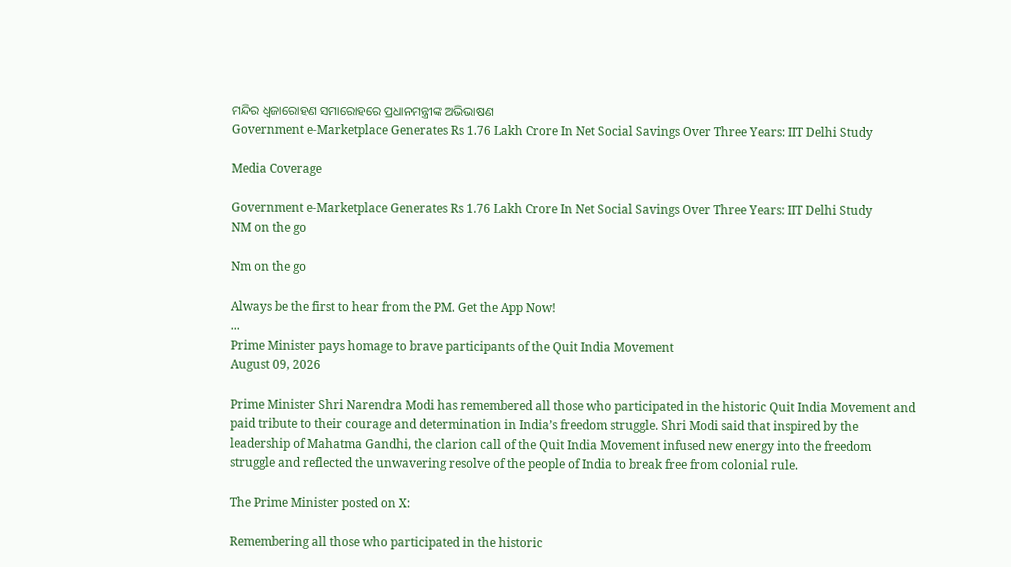ମନ୍ଦିର ଧ୍ଵଜାରୋହଣ ସମାରୋହରେ ପ୍ରଧାନମନ୍ତ୍ରୀଙ୍କ ଅଭିଭାଷଣ
Government e-Marketplace Generates Rs 1.76 Lakh Crore In Net Social Savings Over Three Years: IIT Delhi Study

Media Coverage

Government e-Marketplace Generates Rs 1.76 Lakh Crore In Net Social Savings Over Three Years: IIT Delhi Study
NM on the go

Nm on the go

Always be the first to hear from the PM. Get the App Now!
...
Prime Minister pays homage to brave participants of the Quit India Movement
August 09, 2026

Prime Minister Shri Narendra Modi has remembered all those who participated in the historic Quit India Movement and paid tribute to their courage and determination in India’s freedom struggle. Shri Modi said that inspired by the leadership of Mahatma Gandhi, the clarion call of the Quit India Movement infused new energy into the freedom struggle and reflected the unwavering resolve of the people of India to break free from colonial rule.

The Prime Minister posted on X:

Remembering all those who participated in the historic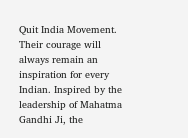Quit India Movement. Their courage will always remain an inspiration for every Indian. Inspired by the leadership of Mahatma Gandhi Ji, the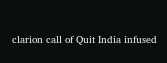clarion call of Quit India infused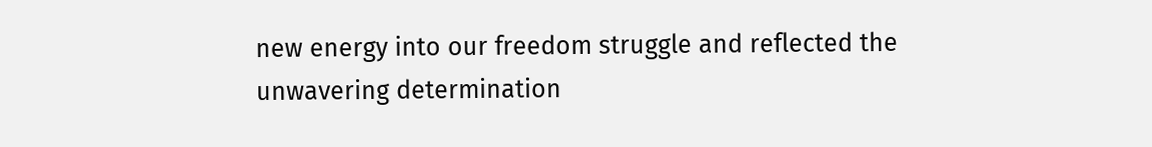new energy into our freedom struggle and reflected the unwavering determination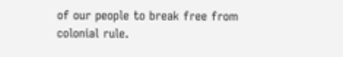of our people to break free from colonial rule.